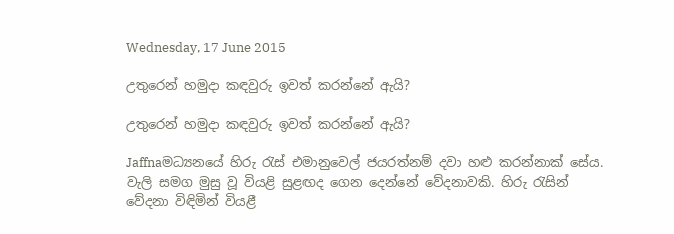Wednesday, 17 June 2015

උතුරෙන් හමුදා කඳවුරු ඉවත් කරන්නේ ඇයි?

උතුරෙන් හමුදා කඳවුරු ඉවත් කරන්නේ ඇයි?

Jaffnaමධ්‍යනයේ හිරු රැස් එමානුවෙල් ජයරත්නම් දවා හළු කරන්නාක් සේය. වැලි සමග මුසු වූ වියළි සුළඟද ගෙන දෙන්නේ වේදනාවකි. හිරු රැසින් වේදනා විඳිමින් වියළී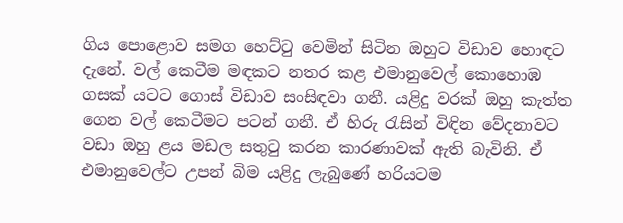ගිය ‍පොළොව සමග හෙට්ටු වෙමින් සිටින ඔහුට විඩාව හොඳට දැනේ. වල් කෙටීම මඳකට නතර කළ එමානුවෙල් කොහොඹ ගසක් යටට ගොස් විඩාව සංසිඳවා ගනී. යළිදු වරක් ඔහු කැත්ත ගෙන වල් කෙටීමට පටන් ගනී. ඒ හිරු රැසින් විඳින වේදනාවට වඩා ඔහු ළය මඩල සතුටු කරන කාරණාවක් ඇති බැවිනි. ඒ එමානුවෙල්ට උපන් බිම යළිදු ලැබුණේ හරියටම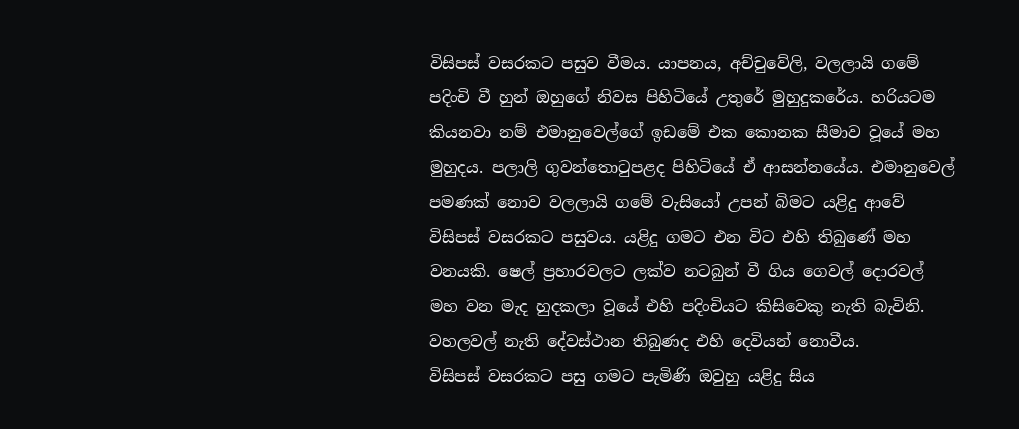විසිපස් වසරකට පසුව වීමය. යාපනය, අච්චුවේලි, වලලායි ගමේ පදිංචි වී හුන් ඔහුගේ නිවස පිහිටියේ උතුරේ මුහුදුකරේය. හරියටම කියනවා නම් එමානුවෙල්ගේ ඉඩමේ එක කොනක සීමාව වූයේ මහ මුහුදය. පලාලි ගුවන්තොටුපළද පිහිටියේ ඒ ආසන්නයේය. එමානුවෙල් පමණක් නොව වලලායි ගමේ වැසියෝ උපන් බිමට යළිදු ආවේ විසිපස් වසරකට පසුවය. යළිදු ගමට එන විට එහි තිබුණේ මහ වනයකි. ෂෙල් ප්‍රහාරවලට ලක්ව නටබුන් වී ගිය ගෙවල් දොරවල් මහ වන මැද හුදකලා වූයේ එහි පදිංචියට කිසිවෙකු නැති බැවිනි. වහලවල් නැති දේවස්ථාන තිබුණද එහි දෙවියන් නොවීය.
විසිපස් වසරකට පසු ගමට පැමිණි ඔවුහු යළිදු සිය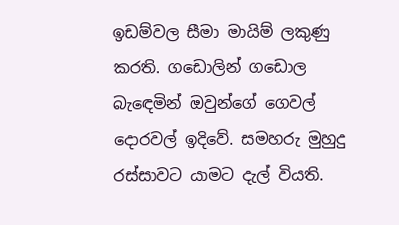ඉඩම්වල සීමා මායිම් ලකුණු කරති. ගඩොලින් ගඩොල බැඳෙමින් ඔවුන්ගේ ගෙවල් දොරවල් ඉදිවේ. සමහරු මුහුදු රස්සාවට යාමට දැල් වියති.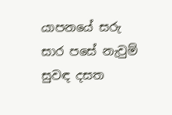යාපනයේ සරු සාර පසේ නැවුම් සුවඳ දසත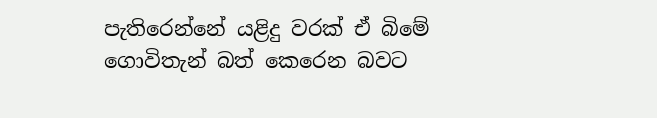පැතිරෙන්නේ යළිදු වරක් ඒ බිමේ ගොවිතැන් බත් කෙරෙන බවට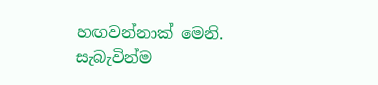හඟවන්නාක් මෙනි. සැබැවින්ම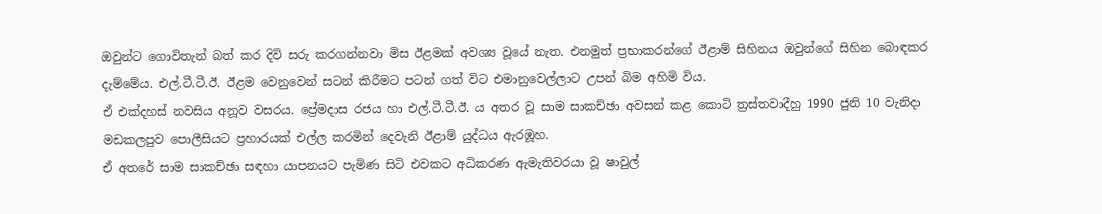ඔවුන්ට ගොවිතැන් බත් කර දිවි සරු කරගන්නවා මිස ඊළමක් අවශ්‍ය වූයේ නැත. එනමුත් ප්‍රභාකරන්ගේ ඊළාම් සිහිනය ඔවුන්ගේ සිහින බොඳකර දැම්මේය. එල්.ටී.ටී.ඊ. ඊළම වෙනුවෙන් සටන් කිරීමට පටන් ගත් විට එමානුවෙල්ලාට උපන් බිම අහිමි විය.
ඒ එක්දහස් නවසිය අනූව වසරය. ප්‍රේමදාස රජය හා එල්.ටී.ටී.ඊ. ය අතර වූ සාම සාකච්ඡා අවසන් කළ කොටි ත්‍රස්තවාදීහු 1990 ජුනි 10 වැනිදා මඩකලපුව ‍පොලීසියට ප්‍රහාරයක් එල්ල කරමින් දෙවැනි ඊළාම් යුද්ධය ඇරඹූහ.
ඒ අතරේ සාම සාකච්ඡා සඳහා යාපනයට පැමිණ සිටි එවකට අධිකරණ ඇමැතිවරයා වූ ෂාවුල්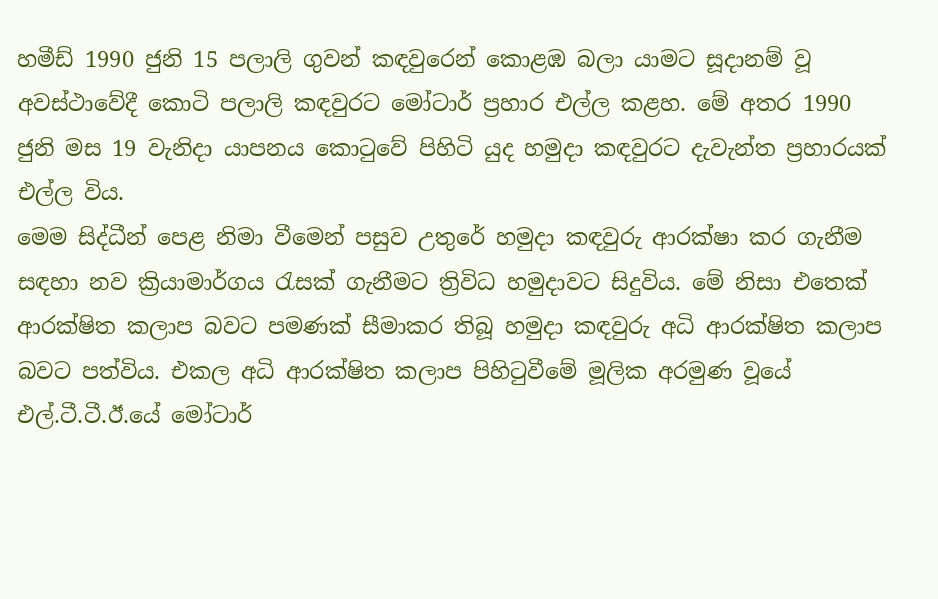හමීඩ් 1990 ජුනි 15 පලාලි ගුවන් කඳවුරෙන් කොළඹ බලා යාමට සූදානම් වූ අවස්ථාවේදී කොටි පලාලි කඳවුරට මෝටාර් ප්‍රහාර එල්ල කළහ. මේ අතර 1990 ජුනි මස 19 වැනිදා යාපනය කොටුවේ පිහිටි යුද හමුදා කඳවුරට දැවැන්ත ප්‍රහාරයක් එල්ල විය.
මෙම සිද්ධීන් පෙළ නිමා වීමෙන් පසුව උතුරේ හමුදා කඳවුරු ආරක්ෂා කර ගැනීම සඳහා නව ක්‍රියාමාර්ගය රැසක් ගැනීමට ත්‍රිවිධ හමුදාවට සිදුවිය. මේ නිසා එතෙක් ආරක්ෂිත කලාප බවට පමණක් සීමාකර තිබූ හමුදා කඳවුරු අධි ආරක්ෂිත කලාප බවට පත්විය. එකල අධි ආරක්ෂිත කලාප පිහිටුවීමේ මූලික අරමුණ වූයේ එල්.ටී.ටී.ඊ.යේ මෝටාර්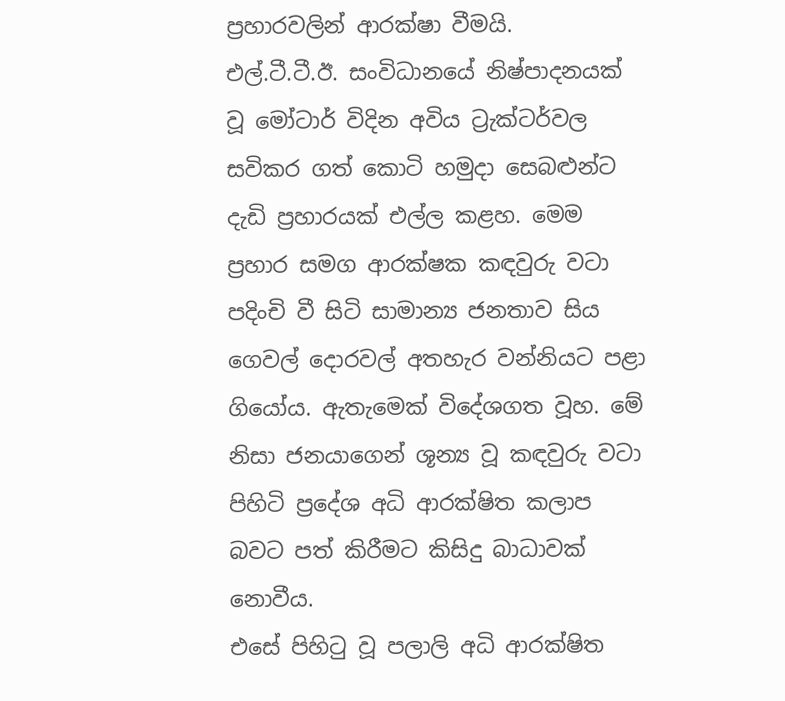ප්‍රහාරවලින් ආරක්ෂා වීමයි.
එල්.ටී.ටී.ඊ. සංවිධානයේ නිෂ්පාදනයක් වූ මෝටාර් විදින අවිය ට්‍රැක්ටර්වල සවිකර ගත් කොටි හමුදා සෙබළුන්ට දැඩි ප්‍රහාරයක් එල්ල කළහ. මෙම ප්‍රහාර සමග ආරක්ෂක කඳවුරු වටා පදිංචි වී සිටි සාමාන්‍ය ජනතාව සිය ගෙවල් දොරවල් අතහැර වන්නියට පළා ගියෝය. ඇතැමෙක් විදේශගත වූහ. මේ නිසා ජනයාගෙන් ශූන්‍ය වූ කඳවුරු වටා පිහිටි ප්‍රදේශ අධි ආරක්ෂිත කලාප බවට පත් කිරීමට කිසිදු බාධාවක් නොවීය.
එසේ පිහිටු වූ පලාලි අධි ආරක්ෂිත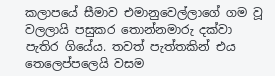කලාපයේ සීමාව එමානුවෙල්ලාගේ ගම වූ වලලායි පසුකර තොන්නමාරු දක්වා පැතිර ගියේය. තවත් පැත්තකින් එය තෙලෙප්පලෙයි වසම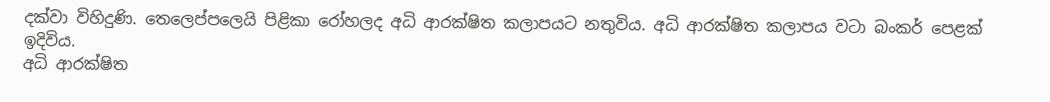දක්වා විහිදුණි. තෙලෙප්පලෙයි පිළිකා රෝහලද අධි ආරක්ෂිත කලාපයට නතුවිය. අධි ආරක්ෂිත කලාපය වටා බංකර් පෙළක් ඉදිවිය.
අධි ආරක්ෂිත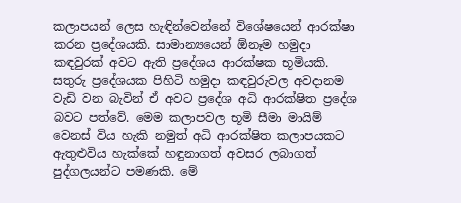කලාපයන් ලෙස හැඳින්වෙන්නේ විශේෂයෙන් ආරක්ෂා කරන ප්‍රදේශයකි. සාමාන්‍යයෙන් ඕනෑම හමුදා කඳවුරක් අවට ඇති ප්‍රදේශය ආරක්ෂක භූමියකි. සතුරු ප්‍රදේශයක පිහිටි හමුදා කඳවුරුවල අවදානම වැඩි වන බැවින් ඒ අවට ප්‍රදේශ අධි ආරක්ෂිත ප්‍රදේශ බවට පත්වේ. මෙම කලාපවල භූමි සීමා මායිම් වෙනස් විය හැකි නමුත් අධි ආරක්ෂිත කලාපයකට ඇතුළුවිය හැක්කේ හඳුනාගත් අවසර ලබාගත් පුද්ගලයන්ට පමණකි. මේ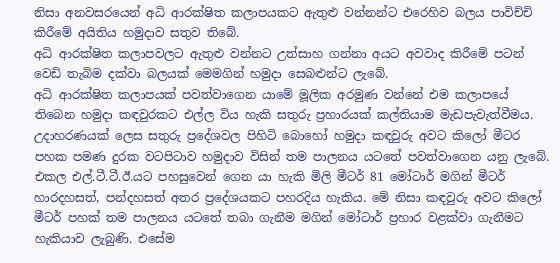නිසා අනවසරයෙන් අධි ආරක්ෂිත කලාපයකට ඇතුළු වන්නන්ට එරෙහිව බලය පාවිච්චි කිරීමේ අයිතිය හමුදාව සතුව තිබේ.
අධි ආරක්ෂිත කලාපවලට ඇතුළු වන්නට උත්සාහ ගන්නා අයට අවවාද කිරීමේ පටන් වෙඩි තැබිම දක්වා බලයක් මෙමගින් හමුදා සෙබළුන්ට ලැබේ.
අධි ආරක්ෂිත කලාපයක් පවත්වාගෙන යාමේ මූලික අරමුණ වන්නේ එම කලාපයේ තිබෙන හමුදා කඳවුරකට එල්ල විය හැකි සතුරු ප්‍රහාරයක් කල්තියාම මැඩපැවැත්වීමය.  උදාහරණයක් ලෙස සතුරු ප්‍රදේශවල පිහිටි බොහෝ හමුදා කඳවුරු අවට කිලෝ මීටර පහක පමණ දුරක වටපිටාව හමුදාව විසින් තම පාලනය යටතේ පවත්වාගෙන යනු ලැබේ.
එකල එල්.ටී.ටී.ඊ.යට පහසුවෙන් ගෙන යා හැකි මිලි මීටර් 81 මෝටාර් මගින් මීටර් හාරදහසත්, පන්දහසත් අතර ප්‍රදේශයකට පහරදිය හැකිය. මේ නිසා කඳවුරු අවට කිලෝ මීටර් පහක් තම පාලනය යටතේ තබා ගැනීම මගින් මෝටාර් ප්‍රහාර වළක්වා ගැනීමට හැකියාව ලැබුණි. එසේම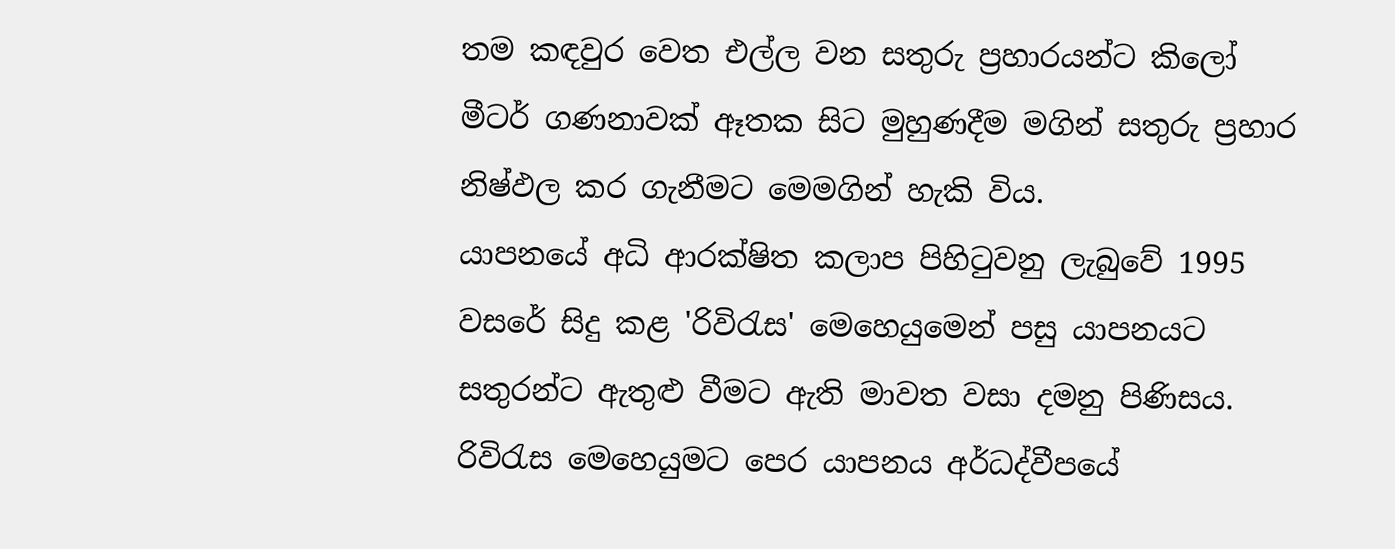තම කඳවුර වෙත එල්ල වන සතුරු ප්‍රහාරයන්ට කිලෝ මීටර් ගණනාවක් ඈතක සිට මුහුණදීම මගින් සතුරු ප්‍රහාර නිෂ්ඵල කර ගැනීමට මෙමගින් හැකි විය.
යාපනයේ අධි ආරක්ෂිත කලාප පිහිටුවනු ලැබුවේ 1995 වසරේ සිදු කළ 'රිවිරැස' මෙහෙයුමෙන් පසු යාපනයට සතුරන්ට ඇතුළු වීමට ඇති මාවත වසා දමනු පිණිසය.
රිවිරැස මෙහෙයුමට පෙර යාපනය අර්ධද්වීපයේ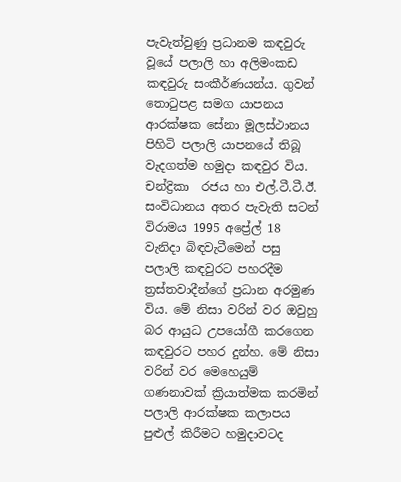පැවැත්වුණු ප්‍රධානම කඳවුරු වූයේ පලාලි හා අලිමංකඩ කඳවුරු සංකීර්ණයන්ය. ගුවන් තොටුපළ සමග යාපනය ආරක්ෂක සේනා මූලස්ථානය පිහිටි පලාලි යාපනයේ තිබූ වැදගත්ම හමුදා කඳවුර විය. චන්ද්‍රිකා  රජය හා එල්.ටී.ටී.ඊ. සංවිධානය අතර පැවැති සටන් විරාමය 1995 අප්‍රේල් 18 වැනිදා බිඳවැටීමෙන් පසු පලාලි කඳවුරට පහරදීම ත්‍රස්තවාදීන්ගේ ප්‍රධාන අරමුණ විය. මේ නිසා වරින් වර ඔවුහු බර ආයුධ උපයෝගී කරගෙන කඳවුරට පහර දුන්හ. මේ නිසා වරින් වර මෙහෙයුම් ගණනාවක් ක්‍රියාත්මක කරමින් පලාලි ආරක්ෂක කලාපය පුළුල් කිරීමට හමුදාවටද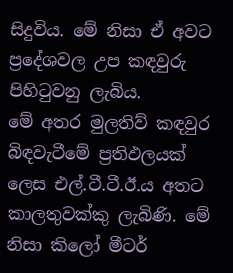සිදුවිය. මේ නිසා ඒ අවට ප්‍රදේශවල උප කඳවුරු පිහිටුවනු ලැබිය.
මේ අතර මුලතිව් කඳවුර බිඳවැටීමේ ප්‍රතිඵලයක් ලෙස එල්.ටී.ටී.ඊ.ය අතට කාලතුවක්කු ලැබිණි. මේ නිසා කිලෝ මීටර්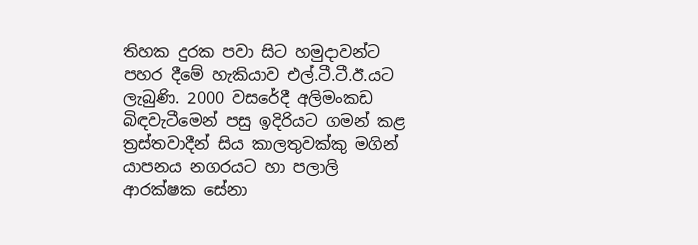තිහක දුරක පවා සිට හමුදාවන්ට පහර දීමේ හැකියාව එල්.ටී.ටී.ඊ.යට ලැබුණි. 2000 වසරේදී අලිමංකඩ බිඳවැටීමෙන් පසු ඉදිරියට ගමන් කළ ත්‍රස්තවාදීන් සිය කාලතුවක්කු මගින් යාපනය නගරයට හා පලාලි ආරක්ෂක සේනා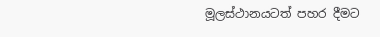මූලස්ථානයටත් පහර දීමට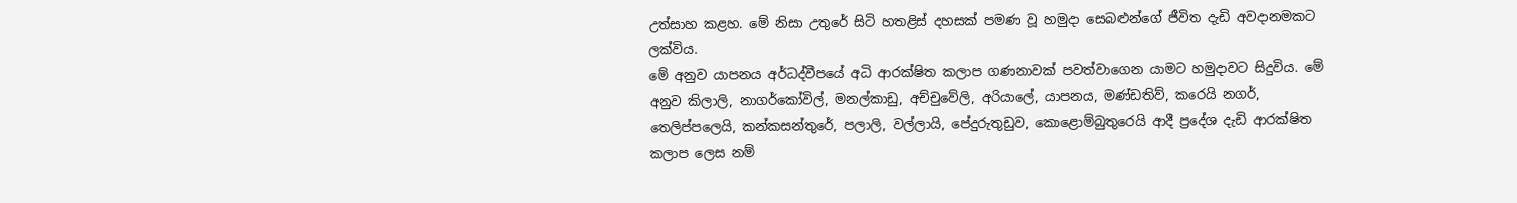උත්සාහ කළහ. මේ නිසා උතුරේ සිටි හතළිස් දහසක් පමණ වූ හමුදා සෙබළුන්ගේ ජීවිත දැඩි අවදානමකට ලක්විය.
මේ අනුව යාපනය අර්ධද්වීපයේ අධි ආරක්ෂිත කලාප ගණනාවක් පවත්වාගෙන යාමට හමුදාවට සිදුවිය. මේ අනුව කිලාලි, නාගර්කෝවිල්, මනල්කාඩු, අච්චුවේලි, අරියා‍ලේ, යාපනය, මණ්ඩතිව්, කරෙයි නගර්, තෙලිප්පලෙයි, කන්කසන්තුරේ, පලාලි, වල්ලායි, පේදුරුතුඩුව, කොළොම්බුතුරෙයි ආදී ප්‍රදේශ දැඩි ආරක්ෂිත කලාප ලෙස නම්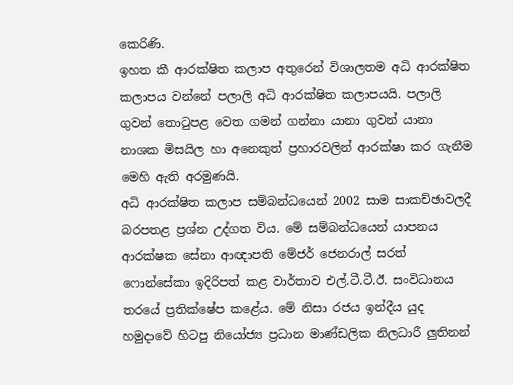කෙරිණි.
ඉහත කී ආරක්ෂිත කලාප අතුරෙන් විශාලතම අධි ආරක්ෂිත කලාපය වන්නේ පලාලි අධි ආරක්ෂිත කලාපයයි. පලාලි ගුවන් තොටුපළ වෙත ගමන් ගන්නා යානා ගුවන් යානා නාශක මිසයිල හා අනෙකුත් ප්‍රහාරවලින් ආරක්ෂා කර ගැනීම මෙහි ඇති අරමුණයි.
අධි ආරක්ෂිත කලාප සම්බන්ධයෙන් 2002 සාම සාකච්ඡාවලදී බරපතළ ප්‍රශ්න උද්ගත විය. මේ සම්බන්ධයෙන් යාපනය ආරක්ෂක සේනා ආඥාපති මේජර් ජෙනරාල් සරත් ෆොන්සේකා ඉදිරිපත් කළ වාර්තාව එල්.ටී.ටී.ඊ. සංවිධානය තරයේ ප්‍රතික්ෂේප කළේය. මේ නිසා රජය ඉන්දීය යුද හමුදාවේ හිටපු නියෝජ්‍ය ප්‍රධාන මාණ්ඩලික නිලධාරී ලුතිනන්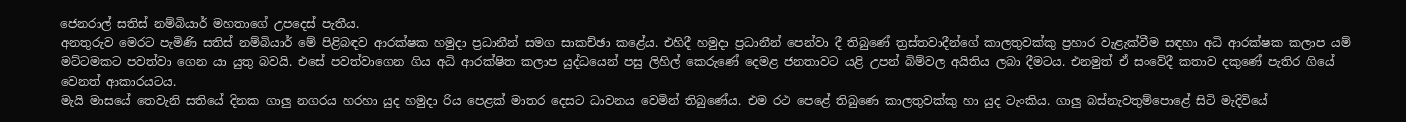ජෙනරාල් සතිස් නම්බියාර් මහතාගේ උපදෙස් පැතීය.
අනතුරුව මෙරට පැමිණි සතිස් නම්බියාර් මේ පිළිබඳව ආරක්ෂක හමුදා ප්‍රධානීන් සමග සාකච්ඡා කළේය. එහිදී හමුදා ප්‍රධානීන් පෙන්වා දී තිබුණේ ත්‍රස්තවාදීන්ගේ කාලතුවක්කු ප්‍රහාර වැළැක්වීම සඳහා අධි ආරක්ෂක කලාප යම් මට්ටමකට පවත්වා ගෙන යා යුතු බවයි. එසේ පවත්වාගෙන ගිය අධි ආරක්ෂිත කලාප යුද්ධයෙන් පසු ලිහිල් කෙරුණේ දෙමළ ජනතාවට යළි උපන් බිම්වල අයිතිය ලබා දීමටය. එනමුත් ඒ සංවේදී කතාව දකුණේ පැතිර ගියේ වෙනත් ආකාරයටය.
මැයි මාසයේ තෙවැනි සතියේ දිනක ගාලු නගරය හරහා යුද හමුදා රිය පෙළක් මාතර දෙසට ධාවනය වෙමින් තිබුණේය. එම රථ පෙළේ තිබුණෙ කාලතුවක්කු හා යුද ටැංකිය. ගාලු බස්නැවතුම්‍පොළේ සිටි මැදිවියේ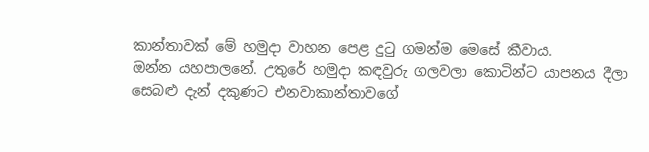කාන්තාවක් මේ හමුදා වාහන පෙළ දුටු ගමන්ම මෙසේ කීවාය.
ඔන්න යහපාලනේ. උතුරේ හමුදා කඳවුරු ගලවලා කොටින්ට යාපනය දීලා සෙබළු දැන් දකුණට එනවාකාන්තාවගේ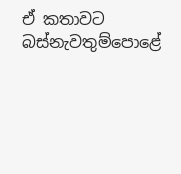ඒ කතාවට බස්නැවතුම්‍පොළේ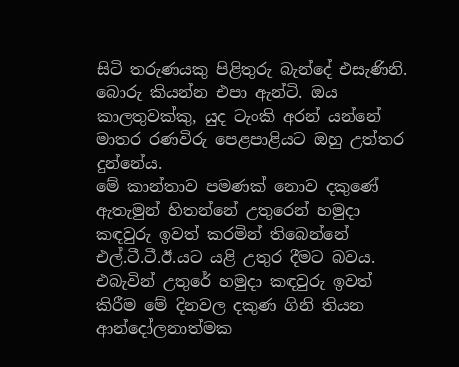සිටි තරුණයකු පිළිතුරු බැන්දේ එසැණිනි. බොරු කියන්න එපා ඇන්ටි. ඔය කාලතුවක්කු, යුද ටැංකි අරන් යන්නේ මාතර රණවිරු පෙළපාළියට ඔහු උත්තර දුන්නේය.
මේ කාන්තාව පමණක් නොව දකුණේ ඇතැමුන් හිතන්නේ උතුරෙන් හමුදා කඳවුරු ඉවත් කරමින් තිබෙන්නේ එල්.ටී.ටී.ඊ.යට යළි උතුර දීමට බවය. එබැවින් උතුරේ හමුදා කඳවුරු ඉවත් කිරීම මේ දිනවල දකුණ ගිනි තියන ආන්දෝලනාත්මක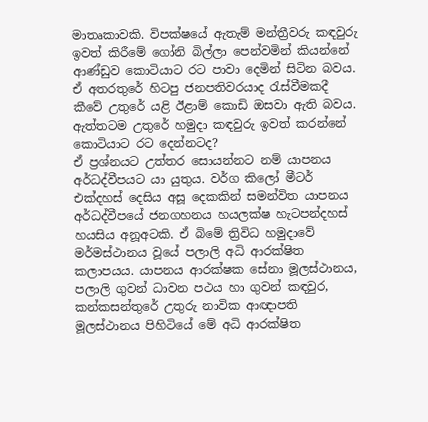මාතෘකාවකි. විපක්ෂයේ ඇතැම් මන්ත්‍රීවරු කඳවුරු ඉවත් කිරීමේ ගෝනි බිල්ලා පෙන්වමින් කියන්නේ ආණ්ඩුව කොටියාට රට පාවා දෙමින් සිටින බවය. ඒ අතරතුරේ හිටපු ජනපතිවරයාද රැස්වීමකදී කීවේ උතුරේ යළි ඊළාම් කොඩි ඔසවා ඇති බවය. ඇත්තටම උතුරේ හමුදා කඳවුරු ඉවත් කරන්නේ කොටියාට රට දෙන්නටද?
ඒ ප්‍රශ්නයට උත්තර සොයන්නට නම් යාපනය අර්ධද්වීපයට යා යුතුය. වර්ග කිලෝ මීටර් එක්දහස් දෙසිය අසූ දෙකකින් සමන්විත යාපනය අර්ධද්වීපයේ ජනගහනය හයලක්ෂ හැටපන්දහස් හයසිය අනූඅටකි. ඒ බිමේ ත්‍රිවිධ හමුදාවේ මර්මස්ථානය වූයේ පලාලි අධි ආරක්ෂිත කලාපයය. යාපනය ආරක්ෂක සේනා මූලස්ථානය, පලාලි ගුවන් ධාවන පථය හා ගුවන් කඳවුර, කන්කසන්තුරේ උතුරු නාවික ආඥාපති මූලස්ථානය පිහිටියේ මේ අධි ආරක්ෂිත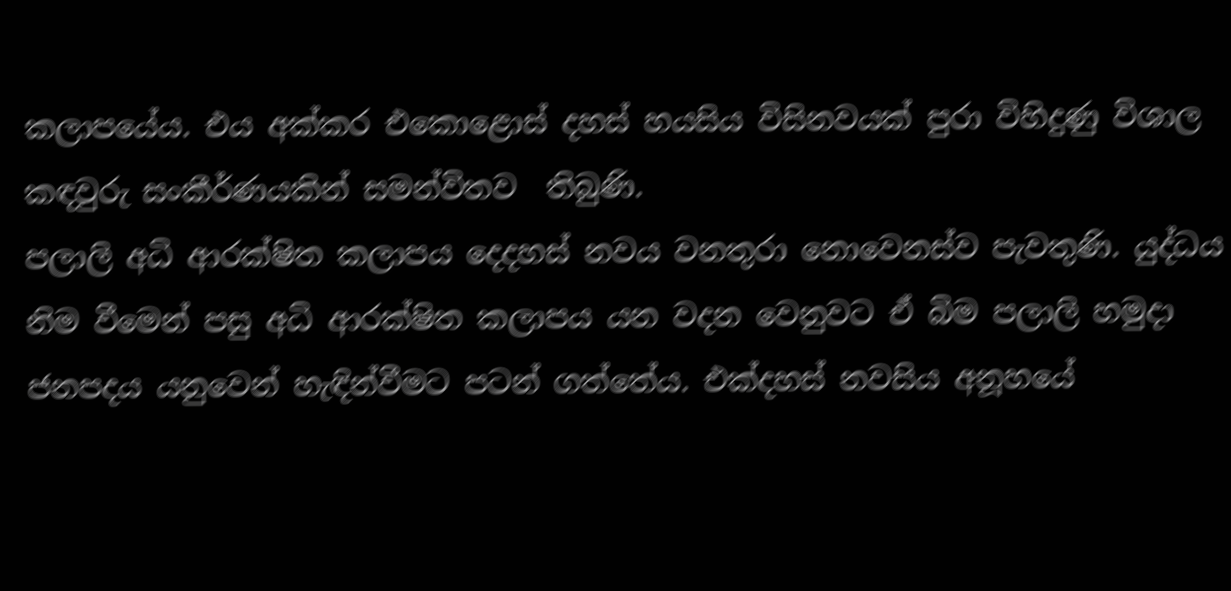කලාපයේය. එය අක්කර එකොළොස් දහස් හයසිය විසිනවයක් පුරා විහිදුණු විශාල කඳවුරු සංකීර්ණයකින් සමන්විතව  තිබුණි.
පලාලි අධි ආරක්ෂිත කලාපය දෙදහස් නවය වනතුරා නොවෙනස්ව පැවතුණි. යුද්ධය නිම වීමෙන් පසු අධි ආරක්ෂිත කලාපය යන වදන වෙනුවට ඒ බිම පලාලි හමුදා ජනපදය යනුවෙන් හැඳින්වීමට පටන් ගත්තේය. එක්දහස් නවසිය අනූහයේ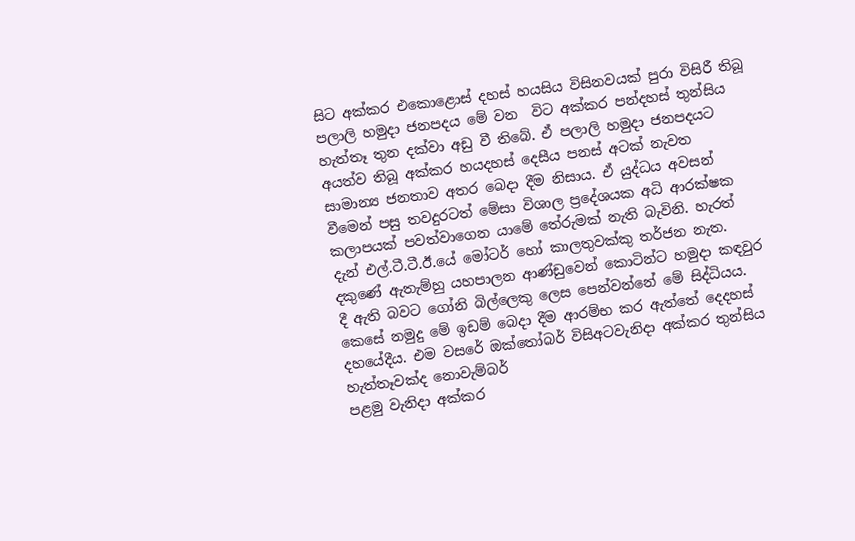සිට අක්කර එකොළොස් දහස් හයසිය විසිනවයක් පුරා විසිරී තිබූ පලාලි හමුදා ජනපදය මේ වන  විට අක්කර පන්දහස් තුන්සිය හැත්තෑ තුන දක්වා අඩු වී තිබේ. ඒ පලාලි හමුදා ජනපදයට අයත්ව තිබූ අක්කර හයදහස් දෙසීය පනස් අටක් නැවත සාමාන්‍ය ජනතාව අතර බෙදා දීම නිසාය. ඒ යුද්ධය අවසන් වීමෙන් පසු තවදුරටත් මේසා විශාල ප්‍රදේශයක අධි ආරක්ෂක කලාපයක් පවත්වාගෙන යාමේ තේරුමක් නැති බැවිනි. හැරත් දැන් එල්.ටී.ටී.ඊ.යේ මෝටර් හෝ කාලතුවක්කු තර්ජන නැත. දකුණේ ඇතැම්හු යහපාලන ආණ්ඩුවෙන් කොටින්ට හමුදා කඳවුර දී ඇති බවට ගෝනි බිල්ලෙකු ලෙස පෙන්වන්නේ මේ සිද්ධියය.
කෙසේ නමුදු මේ ඉඩම් බෙදා දීම ආරම්භ කර ඇත්තේ දෙදහස් දහයේදීය. එම වසරේ ඔක්තෝබර් විසිඅටවැනිදා අක්කර තුන්සිය හැත්තෑවක්ද නොවැම්බර්
පළමු වැනිදා අක්කර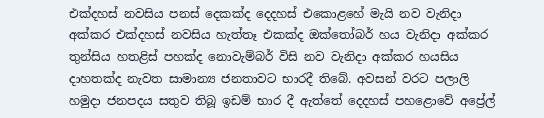එක්දහස් නවසිය පනස් දෙකක්ද දෙදහස් එකොළහේ මැයි නව වැනිදා අක්කර එක්දහස් නවසිය හැත්තෑ එකක්ද ඔක්තෝබර් හය වැනිදා අක්කර තුන්සිය හතළිස් පහක්ද නොවැම්බර් විසි නව වැනිදා අක්කර හයසිය දාහතක්ද නැවත සාමාන්‍ය ජනතාවට භාරදී තිබේ. අවසන් වරට පලාලි හමුදා ජනපදය සතුව තිබූ ඉඩම් භාර දී ඇත්තේ දෙදහස් පහළොවේ අප්‍රේල්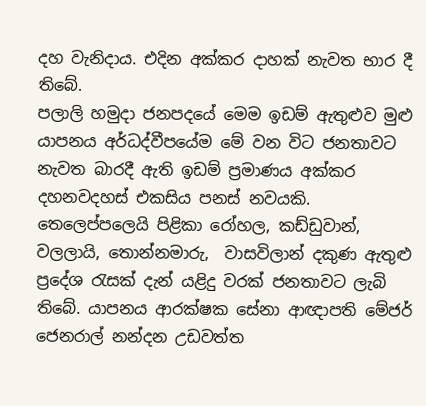දහ වැනිදාය. එදින අක්කර දාහක් නැවත භාර දී තිබේ.
පලාලි හමුදා ජනපදයේ මෙම ඉඩම් ඇතුළුව මුළු යාපනය අර්ධද්වීපයේම මේ වන විට ජනතාවට නැවත බාරදී ඇති ඉඩම් ප්‍රමාණය අක්කර දහනවදහස් එකසිය පනස් නවයකි. තෙලෙප්පලෙයි පිළිකා රෝහල, කඩ්ඩුවාන්, වලලායි, තොන්නමාරු,  වාසවිලාන් දකුණ ඇතුළු ප්‍රදේශ රැසක් දැන් යළිදු වරක් ජනතාවට ලැබි තිබේ. යාපනය ආරක්ෂක සේනා ආඥාපති මේජර් ජෙනරාල් නන්දන උඩවත්ත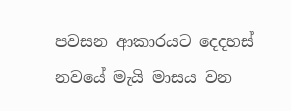පවසන ආකාරයට දෙදහස් නවයේ මැයි මාසය වන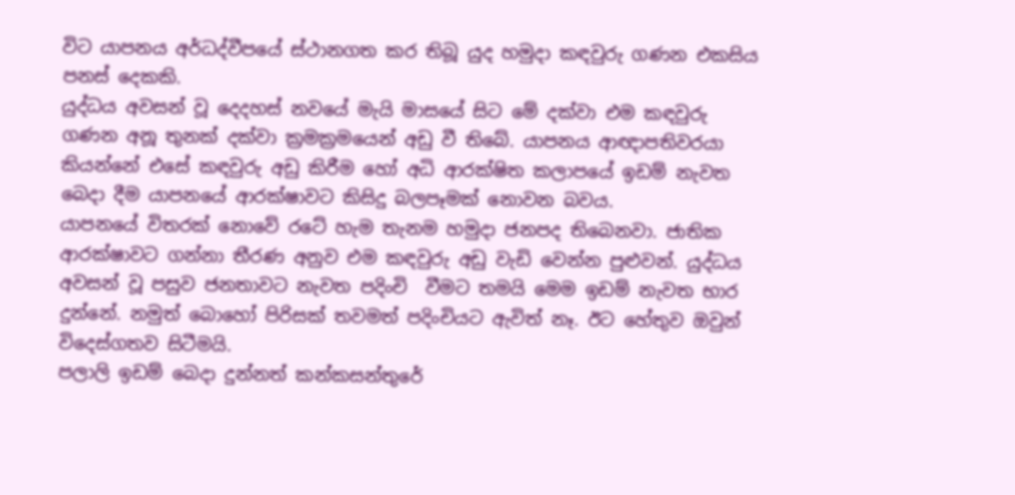විට යාපනය අර්ධද්වීපයේ ස්ථානගත කර තිබූ යුද හමුදා කඳවුරු ගණන එකසිය පනස් දෙකකි.
යුද්ධය අවසන් වූ දෙදහස් නවයේ මැයි මාසයේ සිට මේ දක්වා එම කඳවුරු ගණන අනූ තුනක් දක්වා ක්‍රමක්‍රමයෙන් අඩු වී තිබේ. යාපනය ආඥාපතිවරයා කියන්නේ එසේ කඳවුරු අඩු කිරීම හෝ අධි ආරක්ෂිත කලාපයේ ඉඩම් නැවත බෙදා දීම යාපනයේ ආරක්ෂාවට කිසිදු බලපෑමක් නොවන බවය.
යාපනයේ විතරක් නොවේ රටේ හැම තැනම හමුදා ජනපද තිබෙනවා. ජාතික ආරක්ෂාවට ගන්නා තීරණ අනුව එම කඳවුරු අඩු වැඩි වෙන්න පුළුවන්. යුද්ධය අවසන් වූ පසුව ජනතාවට නැවත පදිංචි  වීමට තමයි මෙම ඉඩම් නැවත භාර දුන්නේ. නමුත් බොහෝ පිරිසක් තවමත් පදිංචියට ඇවිත් නෑ. ඊට හේතුව ඔවුන් විදෙස්ගතව සිටීමයි.
පලාලි ඉඩම් බෙදා දුන්නත් කන්කසන්තුරේ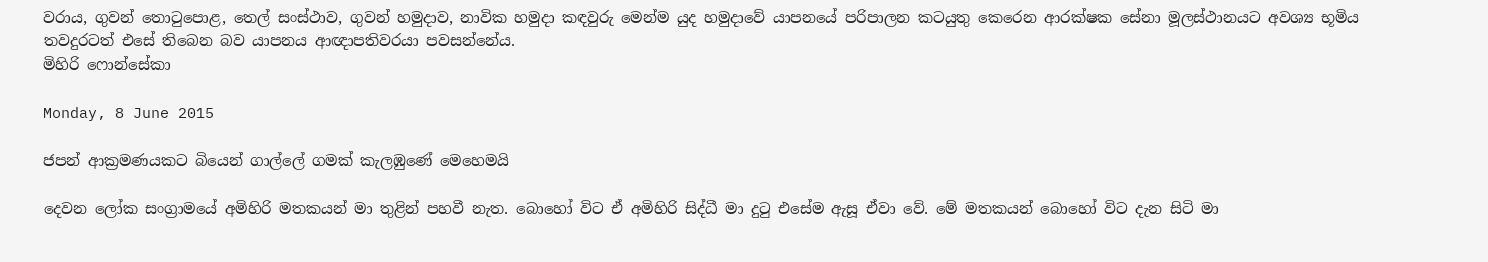වරාය, ගුවන් තොටු‍පොළ, තෙල් සංස්ථාව, ගුවන් හමුදාව, නාවික හමුදා කඳවුරු මෙන්ම යුද හමුදාවේ යාපනයේ පරිපාලන කටයුතු කෙරෙන ආරක්ෂක සේනා මූලස්ථානයට අවශ්‍ය භූමිය තවදුරටත් එසේ තිබෙන බව යාපනය ආඥාපතිවරයා පවසන්නේය.
මිහිරි ෆොන්සේකා

Monday, 8 June 2015

ජපන් ආක්‍රමණයකට බියෙන් ගාල්ලේ ගමක් කැලඹුණේ මෙහෙමයි

දෙවන ලෝක සංග්‍රාමයේ අමිහිරි මතකයන් මා තුළින් පහවී නැත. බොහෝ විට ඒ අමිහිරි සිද්ධී මා දුටු එසේම ඇසූ ඒවා වේ. මේ මතකයන් බොහෝ විට දැන සිටි මා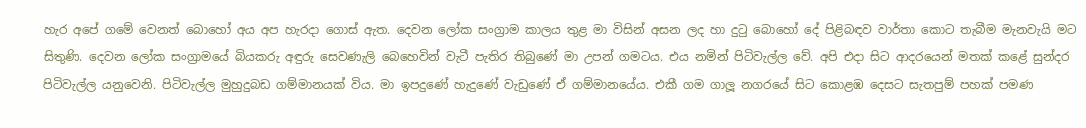හැර අපේ ගමේ වෙනත් බොහෝ අය අප හැරදා ගොස් ඇත. දෙවන ලෝක සංග්‍රාම කාලය තුළ මා විසින් අසන ලද හා දුටු බොහෝ දේ පිළිබඳව වාර්තා කොට තැබීම මැනවැයි මට සිතුණි. දෙවන ලෝක සංග්‍රාමයේ බියකරු අඳුරු සෙවණැලි බෙහෙවින් වැටී පැතිර තිබුණේ මා උපන් ගමටය. එය නමින් පිටිවැල්ල වේ. අපි එදා සිට ආදරයෙන් මතක් කළේ සුන්දර පිටිවැල්ල යනුවෙනි. පිටිවැල්ල මුහුදුබඩ ගම්මානයක් විය. මා ඉපදුණේ හැදුණේ වැඩුණේ ඒ ගම්මානයේය. එකී ගම ගාලූ නගරයේ සිට කොළඹ දෙසට සැතපුම් පහක් පමණ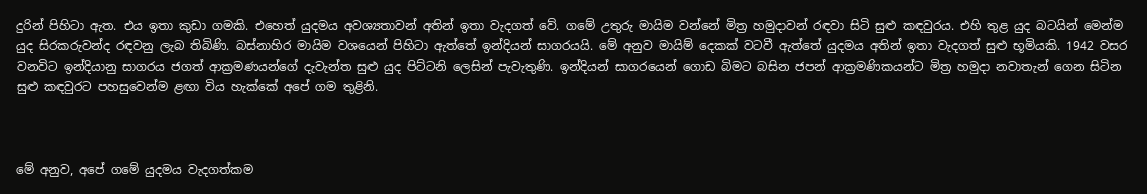දුරින් පිහිටා ඇත. එය ඉතා කුඩා ගමකි. එහෙත් යුදමය අවශ්‍යතාවන් අතින් ඉතා වැදගත් වේ. ගමේ උතුරු මායිම වන්නේ මිත්‍ර හමුදාවන් රඳවා සිටි සුළු කඳවුරය. එහි තුළ යුද බටයින් මෙන්ම යුද සිරකරුවන්ද රඳවනු ලැබ තිබිණි. බස්නාහිර මායිම වශයෙන් පිහිටා ඇත්තේ ඉන්දියන් සාගරයයි. මේ අනුව මායිම් දෙකක් වටවී ඇත්තේ යුදමය අතින් ඉතා වැදගත් සුළු භූමියකි. 1942 වසර වනවිට ඉන්දියානු සාගරය ජගත් ආක්‍රමණයන්ගේ දැවැන්ත සුළු යුද පිට්ටනි ලෙසින් පැවැතුණි. ඉන්දියන් සාගරයෙන් ගොඩ බිමට බසින ජපන් ආක්‍රමණිකයන්ට මිත්‍ර හමුදා නවාතැන් ගෙන සිටින සුළු කඳවුරට පහසුවෙන්ම ළඟා විය හැක්කේ අපේ ගම තුළිනි.



මේ අනුව, අපේ ගමේ යුදමය වැදගත්කම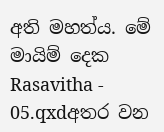අති මහත්ය. මේ මායිම් දෙක Rasavitha - 05.qxdඅතර වන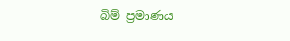බිම් ප්‍රමාණය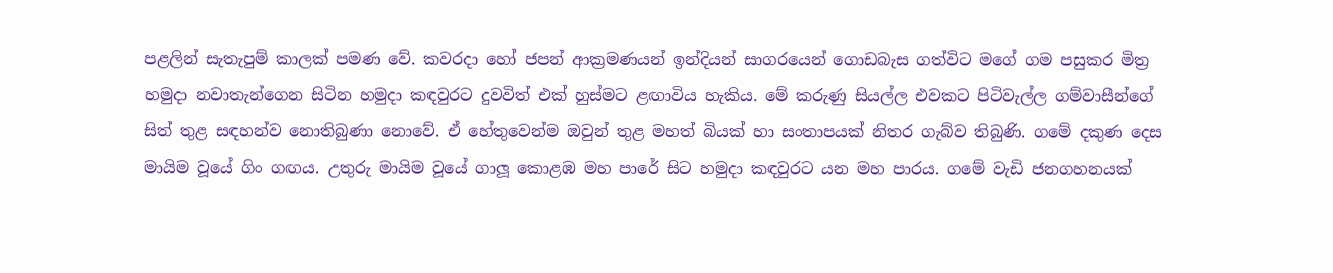පළලින් සැතැපුම් කාලක් පමණ වේ. කවරදා හෝ ජපන් ආක්‍රමණයන් ඉන්දියන් සාගරයෙන් ගොඩබැස ගත්විට මගේ ගම පසුකර මිත්‍ර හමුදා නවාතැන්ගෙන සිටින හමුදා කඳවුරට දුවවිත් එක් හුස්මට ළඟාවිය හැකිය. මේ කරුණු සියල්ල එවකට පිටිවැල්ල ගම්වාසීන්ගේ සිත් තුළ සඳහන්ව නොතිබුණා නොවේ. ඒ හේතුවෙන්ම ඔවුන් තුළ මහත් බියක් හා සංතාපයක් නිතර ගැබ්ව තිබුණි. ගමේ දකුණ දෙස මායිම වූයේ ගිං ගඟය. උතුරු මායිම වූයේ ගාලූ කොළඹ මහ පාරේ සිට හමුදා කඳවුරට යන මහ පාරය. ගමේ වැඩි ජනගහනයක්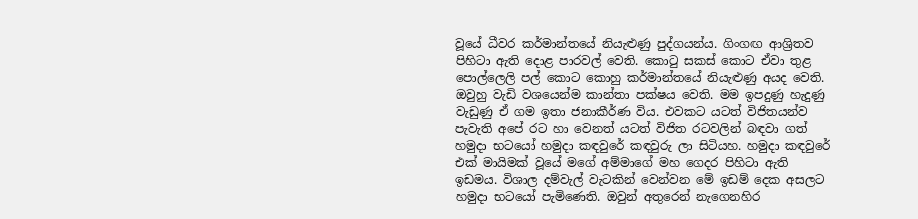වූයේ ධීවර කර්මාන්තයේ නියැළුණු පුද්ගයන්ය. ගිංගඟ ආශ්‍රිතව පිහිටා ඇති දොළ පාරවල් වෙති. කොටු සකස් කොට ඒවා තුළ පොල්ලෙලි පල් කොට කොහු කර්මාන්තයේ නියැළුණු අයද වෙති. ඔවුහු වැඩි වශයෙන්ම කාන්තා පක්ෂය වෙති. මම ඉපදුණු හැදුණු වැඩුණු ඒ ගම ඉතා ජනාකීර්ණ විය. එවකට යටත් විජිතයන්ව පැවැති අපේ රට හා වෙනත් යටත් විජිත රටවලින් බඳවා ගත් හමුදා භටයෝ හමුදා කඳවුරේ කඳවුරු ලා සිටියහ. හමුදා කඳවුරේ එක් මායිමක් වූයේ මගේ අම්මාගේ මහ ගෙදර පිහිටා ඇති ඉඩමය. විශාල දම්වැල් වැටකින් වෙන්වන මේ ඉඩම් දෙක අසලට හමුදා භටයෝ පැමිණෙති. ඔවුන් අතුරෙන් නැගෙනහිර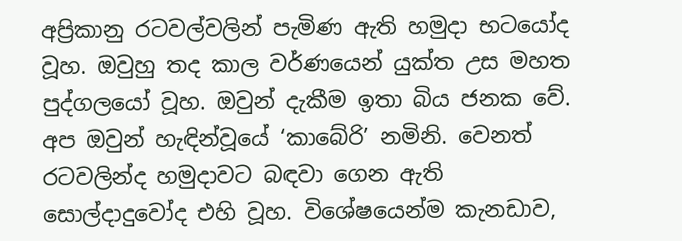අප්‍රිකානු රටවල්වලින් පැමිණ ඇති හමුදා භටයෝද වූහ. ඔවුහු තද කාල වර්ණයෙන් යුක්ත උස මහත පුද්ගලයෝ වූහ. ඔවුන් දැකීම ඉතා බිය ජනක වේ. අප ඔවුන් හැඳින්වූයේ ‘කාබේරි’ නමිනි. වෙනත් රටවලින්ද හමුදාවට බඳවා ගෙන ඇති සොල්දාදුවෝද එහි වූහ. විශේෂයෙන්ම කැනඩාව,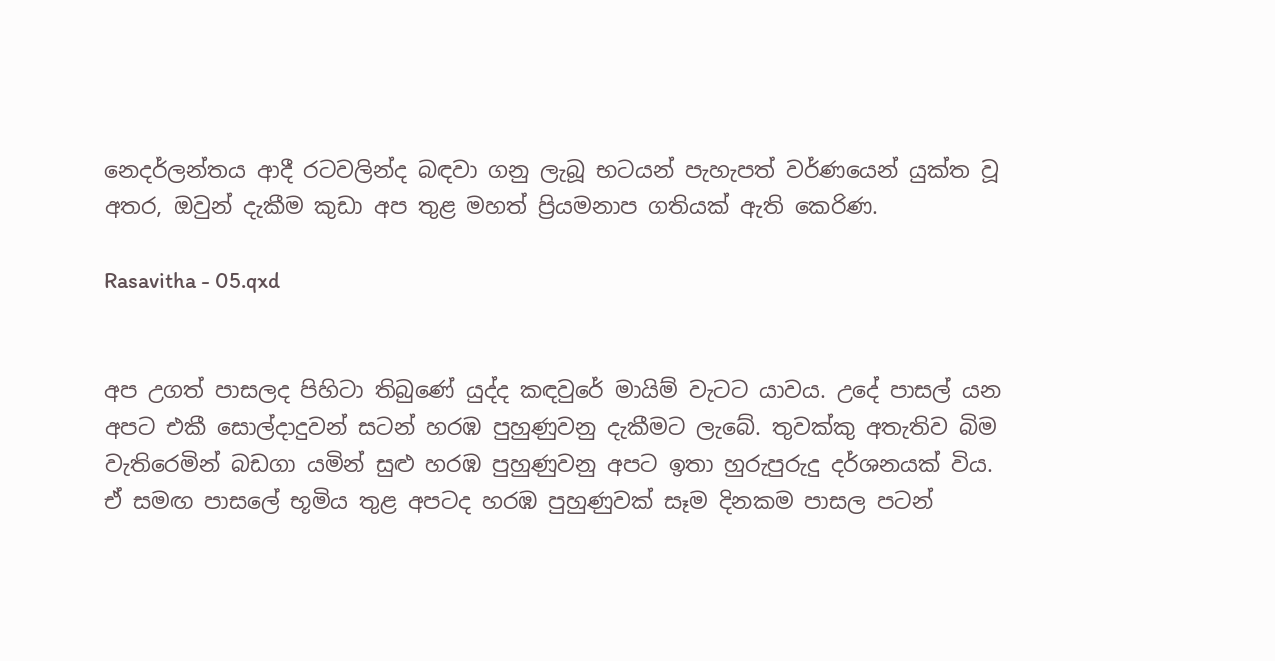නෙදර්ලන්තය ආදී රටවලින්ද බඳවා ගනු ලැබූ භටයන් පැහැපත් වර්ණයෙන් යුක්ත වූ අතර, ඔවුන් දැකීම කුඩා අප තුළ මහත් ප්‍රියමනාප ගතියක් ඇති කෙරිණ.

Rasavitha - 05.qxd


අප උගත් පාසලද පිහිටා තිබුණේ යුද්ද කඳවුරේ මායිම් වැටට යාවය. උදේ පාසල් යන අපට එකී සොල්දාදුවන් සටන් හරඹ පුහුණුවනු දැකීමට ලැබේ. තුවක්කු අතැතිව බිම වැතිරෙමින් බඩගා යමින් සුළු හරඹ පුහුණුවනු අපට ඉතා හුරුපුරුදු දර්ශනයක් විය. ඒ සමඟ පාසලේ භූමිය තුළ අපටද හරඹ පුහුණුවක් සෑම දිනකම පාසල පටන්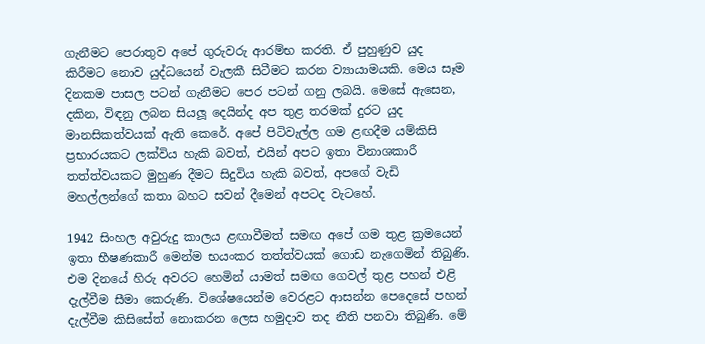ගැනීමට පෙරාතුව අපේ ගුරුවරු ආරම්භ කරති. ඒ පුහුණුව යුද කිරීමට නොව යුද්ධයෙන් වැලකී සිටීමට කරන ව්‍යායාමයකි. මෙය සෑම දිනකම පාසල පටන් ගැනීමට පෙර පටන් ගනු ලබයි. මෙසේ ඇසෙන, දකින, විඳනු ලබන සියලූ දෙයින්ද අප තුළ තරමක් දුරට යුද මානසිකත්වයක් ඇති කෙරේ. අපේ පිටිවැල්ල ගම ළඟදීම යම්කිසි ප්‍රභාරයකට ලක්විය හැකි බවත්, එයින් අපට ඉතා විනාශකාරී තත්ත්වයකට මුහුණ දීමට සිදුවිය හැකි බවත්, අපගේ වැඩි මහල්ලන්ගේ කතා බහට සවන් දීමෙන් අපටද වැටහේ.

1942 සිංහල අවුරුදු කාලය ළඟාවීමත් සමඟ අපේ ගම තුළ ක්‍රමයෙන් ඉතා භීෂණකාරී මෙන්ම භයංකර තත්ත්වයක් ගොඩ නැගෙමින් තිබුණි. එම දිනයේ හිරු අවරට හෙමින් යාමත් සමඟ ගෙවල් තුළ පහන් එළි දැල්වීම සීමා කෙරුණි. විශේෂයෙන්ම වෙරළට ආසන්න පෙදෙසේ පහන් දැල්වීම කිසිසේත් නොකරන ලෙස හමුදාව තද නීති පනවා තිබුණි. මේ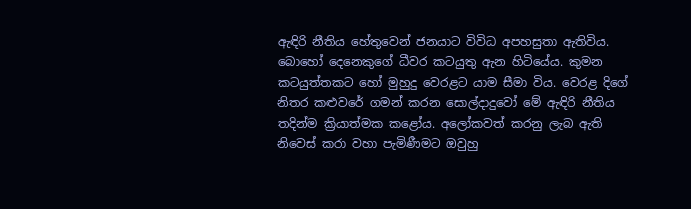ඇඳිරි නීතිය හේතුවෙන් ජනයාට විවිධ අපහසුතා ඇතිවිය. බොහෝ දෙනෙකුගේ ධීවර කටයුතු ඇන හිටියේය. කුමන කටයුත්තකට හෝ මුහුදු වෙරළට යාම සීමා විය. වෙරළ දිගේ නිතර කළුවරේ ගමන් කරන සොල්දාදුවෝ මේ ඇඳිරි නීතිය තදින්ම ක්‍රියාත්මක කළෝය. අලෝකවත් කරනු ලැබ ඇති නිවෙස් කරා වහා පැමිණීමට ඔවුහු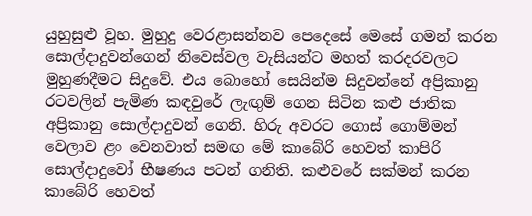යුහුසුළු වූහ. මුහුදු වෙරළාසන්නව පෙදෙසේ මෙසේ ගමන් කරන සොල්දාදුවන්ගෙන් නිවෙස්වල වැසියන්ට මහත් කරදරවලට මුහුණදීමට සිදුවේ. එය බොහෝ සෙයින්ම සිදුවන්නේ අප්‍රිකානු රටවලින් පැමිණ කඳවුරේ ලැඟුම් ගෙන සිටින කළු ජාතික අප්‍රිකානු සොල්දාදුවන් ගෙනි. හිරු අවරට ගොස් ගොම්මන් වෙලාව ළං වෙනවාත් සමඟ මේ කාබේරි හෙවත් කාපිරි සොල්දාදුවෝ භීෂණය පටන් ගනිති. කළුවරේ සක්මන් කරන කාබේරි හෙවත්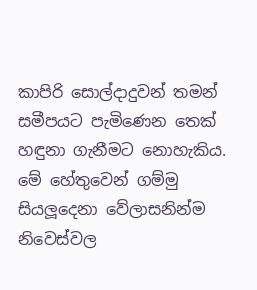කාපිරි සොල්දාදුවන් තමන් සමීපයට පැමිණෙන තෙක් හඳුනා ගැනීමට නොහැකිය. මේ හේතුවෙන් ගම්මු සියලූදෙනා වේලාසනින්ම නිවෙස්වල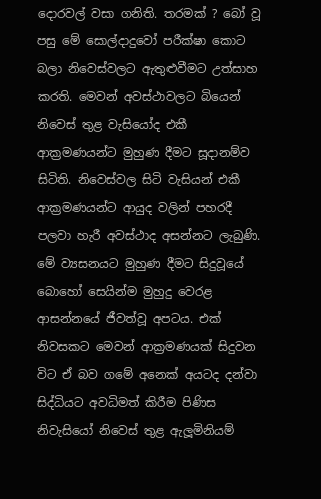දොරවල් වසා ගනිති. තරමක් ? බෝ වූ පසු මේ සොල්දාදුවෝ පරීක්ෂා කොට බලා නිවෙස්වලට ඇතුළුවීමට උත්සාහ කරති. මෙවන් අවස්ථාවලට බියෙන් නිවෙස් තුළ වැසියෝද එකී ආක්‍රමණයන්ට මුහුණ දීමට සූදානම්ව සිටිති. නිවෙස්වල සිටි වැසියන් එකී ආක්‍රමණයන්ට ආයුද වලින් පහරදී පලවා හැරී අවස්ථාද අසන්නට ලැබුණි. මේ ව්‍යසනයට මුහුණ දීමට සිදුවූයේ බොහෝ සෙයින්ම මුහුදු වෙරළ ආසන්නයේ ජීවත්වූ අපටය. එක් නිවසකට මෙවන් ආක්‍රමණයක් සිදුවන විට ඒ බව ගමේ අනෙක් අයටද දන්වා සිද්ධියට අවධිමත් කිරීම පිණිස නිවැසියෝ නිවෙස් තුළ ඇලූමිනියම්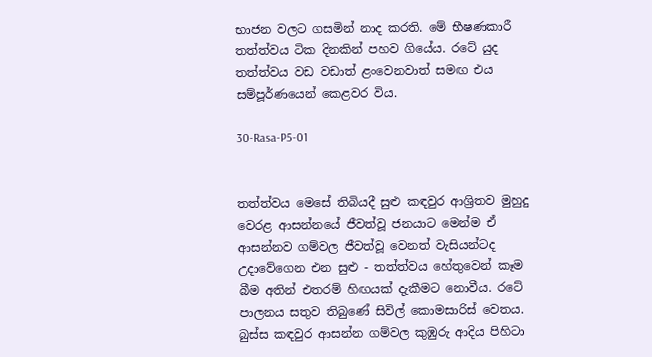භාජන වලට ගසමින් නාද කරති. මේ භීෂණකාරී තත්ත්වය ටික දිනකින් පහව ගියේය. රටේ යුද තත්ත්වය වඩ වඩාත් ළංවෙනවාත් සමඟ එය සම්පූර්ණයෙන් කෙළවර විය.

30-Rasa-P5-01


තත්ත්වය මෙසේ තිබියදී සුළු කඳවුර ආශ්‍රිතව මුහුදු වෙරළ ආසන්නයේ ජීවත්වූ ජනයාට මෙන්ම ඒ ආසන්නව ගම්වල ජීවත්වූ වෙනත් වැසියන්ටද උදාවේගෙන එන සුළු - තත්ත්වය හේතුවෙන් කෑම බීම අතින් එතරම් හිඟයක් දැකීමට නොවීය. රටේ පාලනය සතුව තිබුණේ සිවිල් කොමසාරිස් වෙතය. බුස්ස කඳවුර ආසන්න ගම්වල කුඹුරු ආදිය පිහිටා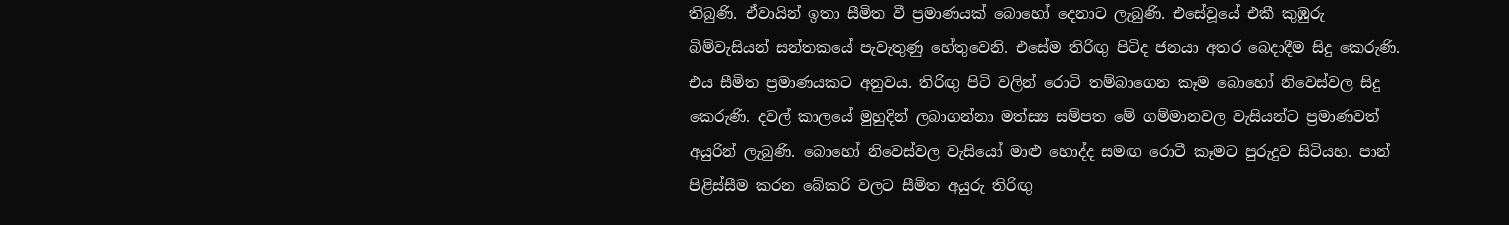තිබුණි. ඒවායින් ඉතා සීමිත වී ප්‍රමාණයක් බොහෝ දෙනාට ලැබුණි. එසේවූයේ එකී කුඹුරු බිම්වැසියන් සන්තකයේ පැවැතුණු හේතුවෙනි. එසේම තිරිඟු පිටිද ජනයා අතර බෙදාදීම සිදු කෙරුණි. එය සීමිත ප්‍රමාණයකට අනුවය. තිරිඟු පිටි වලින් රොටි තම්බාගෙන කෑම බොහෝ නිවෙස්වල සිදු කෙරුණි. දවල් කාලයේ මුහුදින් ලබාගන්නා මත්ස්‍ය සම්පත මේ ගම්මානවල වැසියන්ට ප්‍රමාණවත් අයුරින් ලැබුණි. බොහෝ නිවෙස්වල වැසියෝ මාළු හොද්ද සමඟ රොටී කෑමට පුරුදුව සිටියහ. පාන් පිළිස්සීම කරන බේකරි වලට සීමිත අයුරු තිරිඟු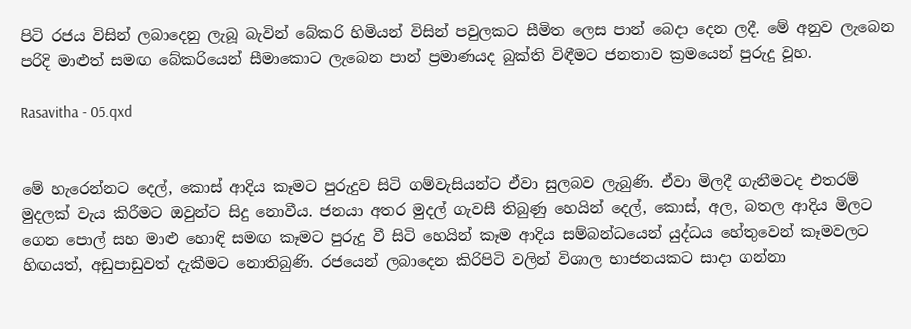පිටි රජය විසින් ලබාදෙනු ලැබූ බැවින් බේකරි හිමියන් විසින් පවුලකට සීමිත ලෙස පාන් බෙදා දෙන ලදී. මේ අනුව ලැබෙන පරිදි මාළුත් සමඟ බේකරියෙන් සීමාකොට ලැබෙන පාන් ප්‍රමාණයද බුක්ති විඳීමට ජනතාව ක්‍රමයෙන් පුරුදු වූහ.

Rasavitha - 05.qxd


මේ හැරෙන්නට දෙල්, කොස් ආදිය කෑමට පුරුදුව සිටි ගම්වැසියන්ට ඒවා සුලබව ලැබුණි. ඒවා මිලදී ගැනීමටද එතරම් මුදලක් වැය කිරීමට ඔවුන්ට සිදු නොවීය. ජනයා අතර මුදල් ගැවසී තිබුණු හෙයින් දෙල්, කොස්, අල, බතල ආදිය මිලට ගෙන පොල් සහ මාළු හොඳි සමඟ කෑමට පුරුදු වී සිටි හෙයින් කෑම ආදිය සම්බන්ධයෙන් යුද්ධය හේතුවෙන් කෑමවලට හිඟයත්, අඩුපාඩුවත් දැකීමට නොතිබුණි. රජයෙන් ලබාදෙන කිරිපිටි වලින් විශාල භාජනයකට සාදා ගන්නා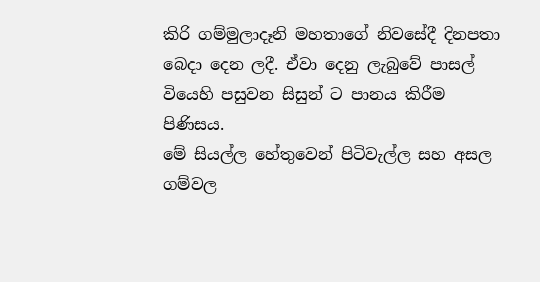කිරි ගම්මුලාදෑනි මහතාගේ නිවසේදී දිනපතා බෙදා දෙන ලදී. ඒවා දෙනු ලැබුවේ පාසල් වියෙහි පසුවන සිසුන් ට පානය කිරීම පිණිසය.
මේ සියල්ල හේතුවෙන් පිටිවැල්ල සහ අසල ගම්වල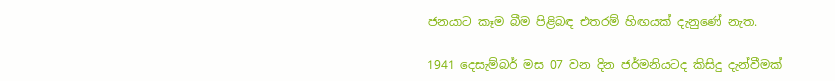ජනයාට කෑම බීම පිළිබඳ එතරම් හිඟයක් දැනුණේ නැත.

1941 දෙසැම්බර් මස 07 වන දින ජර්මනියටද කිසිදු දැන්වීමක්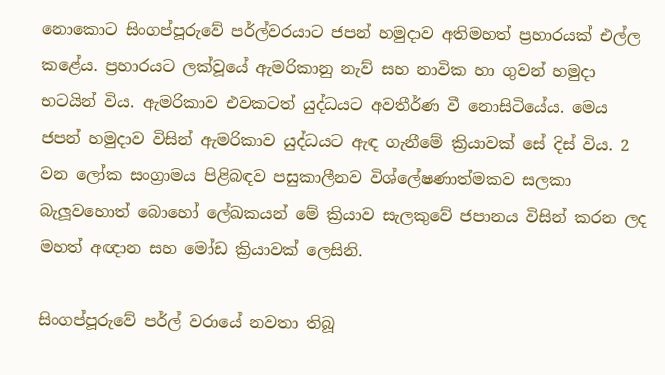නොකොට සිංගප්පූරුවේ පර්ල්වරයාට ජපන් හමුදාව අතිමහත් ප්‍රහාරයක් එල්ල කළේය. ප්‍රහාරයට ලක්වූයේ ඇමරිකානු නැව් සහ නාවික හා ගුවන් හමුදා භටයින් විය. ඇමරිකාව එවකටත් යුද්ධයට අවතීර්ණ වී නොසිටියේය. මෙය ජපන් හමුදාව විසින් ඇමරිකාව යුද්ධයට ඇඳ ගැනීමේ ක්‍රියාවක් සේ දිස් විය. 2 වන ලෝක සංග්‍රාමය පිළිබඳව පසුකාලීනව විශ්ලේෂණාත්මකව සලකා බැලූවහොත් බොහෝ ලේඛකයන් මේ ක්‍රියාව සැලකුවේ ජපානය විසින් කරන ලද මහත් අඥාන සහ මෝඩ ක්‍රියාවක් ලෙසිනි.

සිංගප්පූරුවේ පර්ල් වරායේ නවතා තිබූ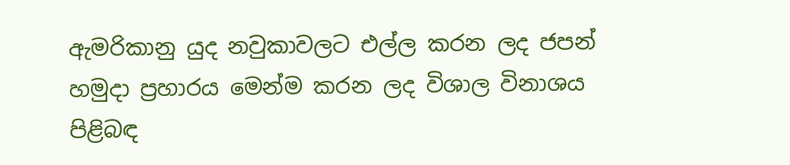ඇමරිකානු යුද නවුකාවලට එල්ල කරන ලද ජපන් හමුදා ප්‍රහාරය මෙන්ම කරන ලද විශාල විනාශය පිළිබඳ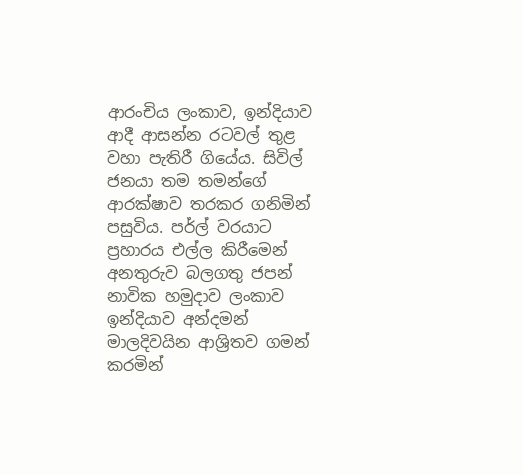ආරංචිය ලංකාව, ඉන්දියාව ආදී ආසන්න රටවල් තුළ වහා පැතිරී ගියේය. සිවිල් ජනයා තම තමන්ගේ ආරක්ෂාව තරකර ගනිමින් පසුවිය. පර්ල් වරයාට ප්‍රහාරය එල්ල කිරීමෙන් අනතුරුව බලගතු ජපන් නාවික හමුදාව ලංකාව ඉන්දියාව අන්දමන් මාලදිවයින ආශ්‍රිතව ගමන් කරමින්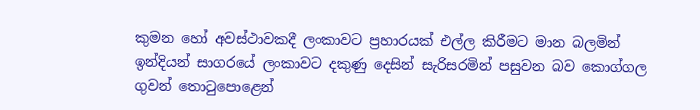කුමන හෝ අවස්ථාවකදී ලංකාවට ප්‍රහාරයක් එල්ල කිරීමට මාන බලමින් ඉන්දියන් සාගරයේ ලංකාවට දකුණු දෙසින් සැරිසරමින් පසුවන බව කොග්ගල ගුවන් තොටුපොළෙන්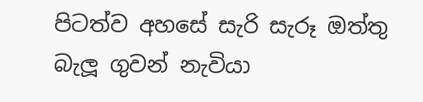පිටත්ව අහසේ සැරි සැරූ ඔත්තු බැලූ ගුවන් නැවියා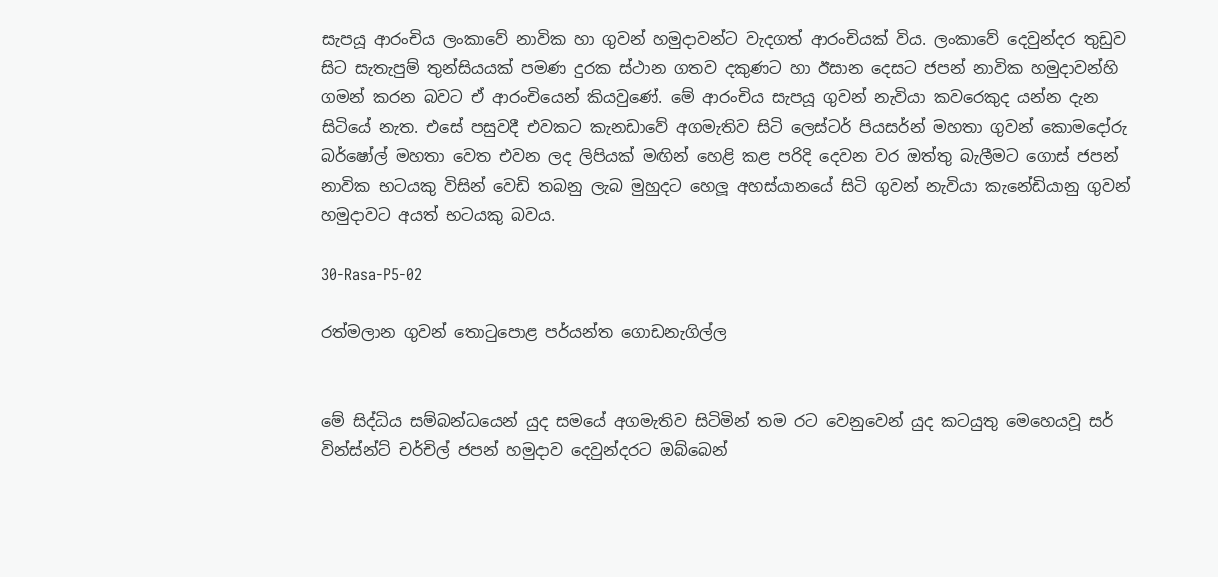සැපයූ ආරංචිය ලංකාවේ නාවික හා ගුවන් හමුදාවන්ට වැදගත් ආරංචියක් විය. ලංකාවේ දෙවුන්දර තුඩුව සිට සැතැපුම් තුන්සියයක් පමණ දුරක ස්ථාන ගතව දකුණට හා ඊසාන දෙසට ජපන් නාවික හමුදාවන්හි ගමන් කරන බවට ඒ ආරංචියෙන් කියවුණේ. මේ ආරංචිය සැපයූ ගුවන් නැවියා කවරෙකුද යන්න දැන සිටියේ නැත. එසේ පසුවදී එවකට කැනඩාවේ අගමැතිව සිටි ලෙස්ටර් පියසර්න් මහතා ගුවන් කොමදෝරු බර්ෂෝල් මහතා වෙත එවන ලද ලිපියක් මඟින් හෙළි කළ පරිදි දෙවන වර ඔත්තු බැලීමට ගොස් ජපන් නාවික භටයකු විසින් වෙඩි තබනු ලැබ මුහුදට හෙලූ අහස්යානයේ සිටි ගුවන් නැවියා කැනේඩියානු ගුවන් හමුදාවට අයත් භටයකු බවය.

30-Rasa-P5-02

රත්මලාන ගුවන් තොටුපොළ පර්යන්ත ගොඩනැගිල්ල


මේ සිද්ධිය සම්බන්ධයෙන් යුද සමයේ අගමැතිව සිටිමින් තම රට වෙනුවෙන් යුද කටයුතු මෙහෙයවූ සර් වින්ස්න්ට් චර්චිල් ජපන් හමුදාව දෙවුන්දරට ඔබ්බෙන්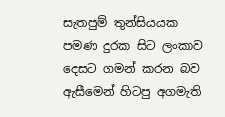සැතපුම් තුන්සියයක පමණ දුරක සිට ලංකාව දෙසට ගමන් කරන බව ඇසීමෙන් හිටපු අගමැති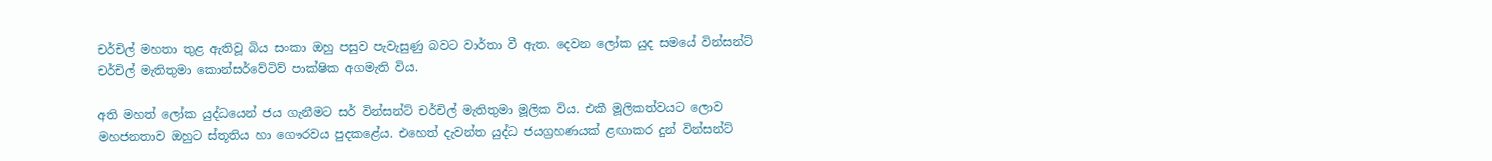චර්චිල් මහතා තුළ ඇතිවූ බිය සංකා ඔහු පසුව පැවැසුණු බවට වාර්තා වී ඇත. දෙවන ලෝක යුද සමයේ වින්සන්ට් චර්චිල් මැතිතුමා කොන්සර්වේටිව් පාක්ෂික අගමැති විය.

අති මහත් ලෝක යුද්ධයෙන් ජය ගැනීමට සර් වින්සන්ට් චර්චිල් මැතිතුමා මූලික විය. එකී මූලිකත්වයට ලොව මහජනතාව ඔහුට ස්තූතිය හා ගෞරවය පුදකළේය. එහෙත් දැවන්ත යුද්ධ ජයග්‍රහණයක් ළඟාකර දුන් වින්සන්ට්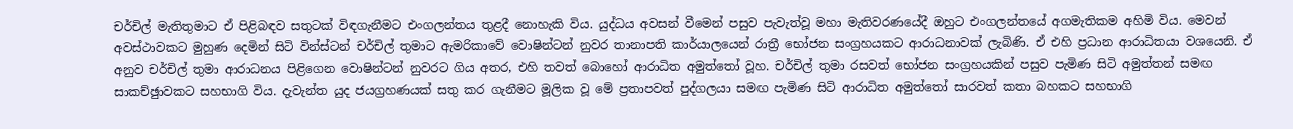චර්චිල් මැතිතුමාට ඒ පිළිබඳව සතුටක් විඳගැනීමට එංගලන්තය තුළදී නොහැකි විය. යුද්ධය අවසන් වීමෙන් පසුව පැවැත්වූ මහා මැතිවරණයේදී ඔහුට එංගලන්තයේ අගමැතිකම අහිමි විය. මෙවන් අවස්ථාවකට මුහුණ දෙමින් සිටි වින්ස්ටන් චර්චිල් තුමාට ඇමරිකාවේ වොෂින්ටන් නුවර තානාපති කාර්යාලයෙන් රාත්‍රී භෝජන සංග්‍රහයකට ආරාධනාවක් ලැබිණි. ඒ එහි ප්‍රධාන ආරාධිතයා වශයෙනි. ඒ අනුව චර්චිල් තුමා ආරාධනය පිළිගෙන වොෂින්ටන් නුවරට ගිය අතර, එහි තවත් බොහෝ ආරාධිත අමුත්තෝ වූහ. චර්චිල් තුමා රසවත් භෝජන සංග්‍රහයකින් පසුව පැමිණ සිටි අමුත්තන් සමඟ සාකච්ඡුාවකට සහභාගි විය. දැවැන්ත යුද ජයග්‍රහණයක් සතු කර ගැනීමට මූලික වූ මේ ප්‍රතාපවත් පුද්ගලයා සමඟ පැමිණ සිටි ආරාධිත අමුත්තෝ සාරවත් කතා බහකට සහභාගි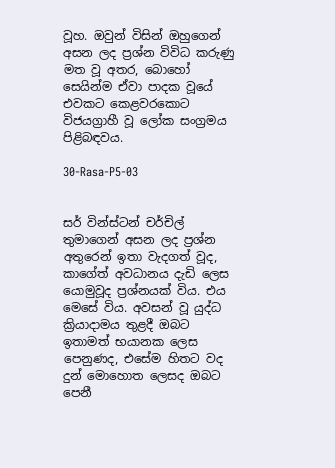වූහ. ඔවුන් විසින් ඔහුගෙන් අසන ලද ප්‍රශ්න විවිධ කරුණු මත වූ අතර, බොහෝ සෙයින්ම ඒවා පාදක වූයේ එවකට කෙළවරකොට විජයග්‍රාහී වූ ලෝක සංග්‍රමය පිළිබඳවය.

30-Rasa-P5-03


සර් වින්ස්ටන් චර්චිල් තුමාගෙන් අසන ලද ප්‍රශ්න අතුරෙන් ඉතා වැදගත් වූද, කාගේත් අවධානය දැඩි ලෙස යොමුවූද ප්‍රශ්නයක් විය. එය මෙසේ විය. අවසන් වූ යුද්ධ ක්‍රියාදාමය තුළදී ඔබට ඉතාමත් භයානක ලෙස පෙනුණද, එසේම හිතට වද දුන් මොහොත ලෙසද ඔබට පෙනී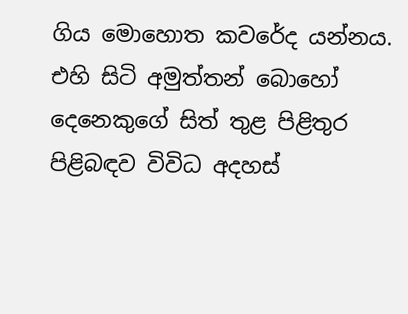ගිය මොහොත කවරේද යන්නය. එහි සිටි අමුත්තන් බොහෝ දෙනෙකුගේ සිත් තුළ පිළිතුර පිළිබඳව විවිධ අදහස්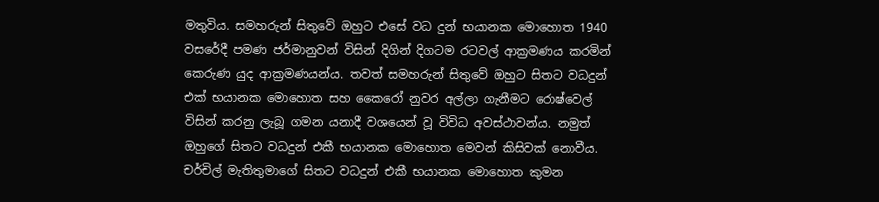මතුවිය. සමහරුන් සිතුවේ ඔහුට එසේ වධ දුන් භයානක මොහොත 1940 වසරේදී පමණ ජර්මානුවන් විසින් දිගින් දිගටම රටවල් ආක්‍රමණය කරමින් කෙරුණ යුද ආක්‍රමණයන්ය. තවත් සමහරුන් සිතුවේ ඔහුට සිතට වධදුන් එක් භයානක මොහොත සහ කෛරෝ නුවර අල්ලා ගැනීමට රොෂ්වෙල් විසින් කරනු ලැබූ ගමන යනාදී වශයෙන් වූ විවිධ අවස්ථාවන්ය. නමුත් ඔහුගේ සිතට වධදුන් එකී භයානක මොහොත මෙවන් කිසිවක් නොවීය. චර්චිල් මැතිතුමාගේ සිතට වධදුන් එකී භයානක මොහොත කුමන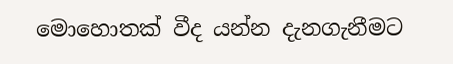මොහොතක් වීද යන්න දැනගැනීමට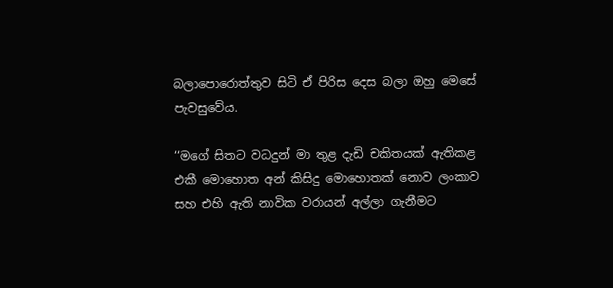බලාපොරොත්තුව සිටි ඒ පිරිස දෙස බලා ඔහු මෙසේ පැවසුවේය.

‘‘මගේ සිතට වධදුන් මා තුළ දැඩි චකිතයක් ඇතිකළ එකී මොහොත අන් කිසිදු මොහොතක් නොව ලංකාව සහ එහි ඇති නාවික වරායන් අල්ලා ගැනීමට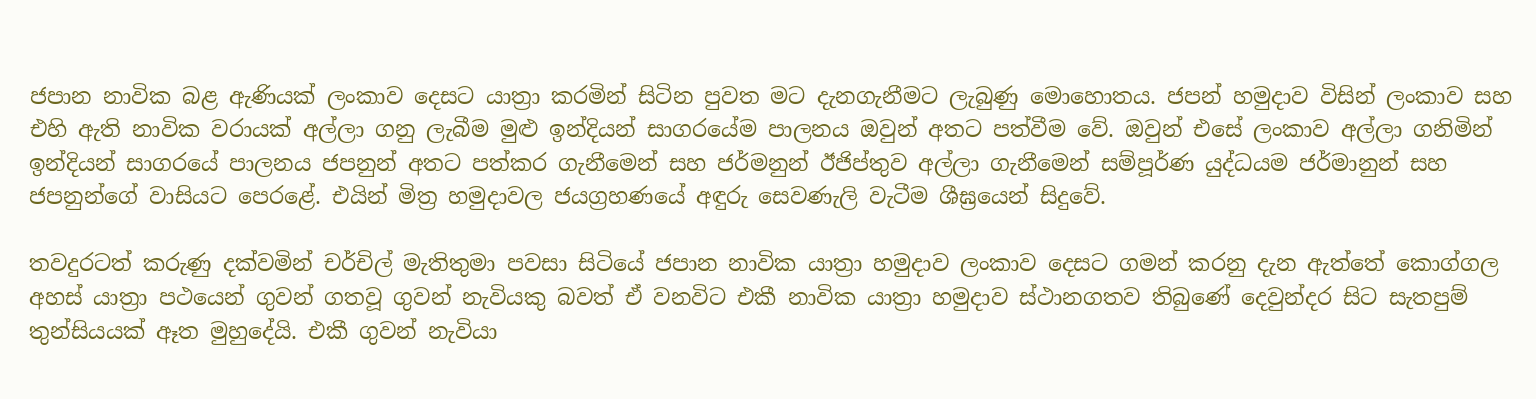ජපාන නාවික බළ ඇණියක් ලංකාව දෙසට යාත්‍රා කරමින් සිටින පුවත මට දැනගැනීමට ලැබුණු මොහොතය. ජපන් හමුදාව විසින් ලංකාව සහ එහි ඇති නාවික වරායක් අල්ලා ගනු ලැබීම මුළු ඉන්දියන් සාගරයේම පාලනය ඔවුන් අතට පත්වීම වේ. ඔවුන් එසේ ලංකාව අල්ලා ගනිමින් ඉන්දියන් සාගරයේ පාලනය ජපනුන් අතට පත්කර ගැනීමෙන් සහ ජර්මනුන් ඊජිප්තුව අල්ලා ගැනීමෙන් සම්පූර්ණ යුද්ධයම ජර්මානුන් සහ ජපනුන්ගේ වාසියට පෙරළේ. එයින් මිත්‍ර හමුදාවල ජයග්‍රහණයේ අඳුරු සෙවණැලි වැටීම ශීඝ්‍රයෙන් සිදුවේ.

තවදුරටත් කරුණු දක්වමින් චර්චිල් මැතිතුමා පවසා සිටියේ ජපාන නාවික යාත්‍රා හමුදාව ලංකාව දෙසට ගමන් කරනු දැන ඇත්තේ කොග්ගල අහස් යාත්‍රා පථයෙන් ගුවන් ගතවූ ගුවන් නැවියකු බවත් ඒ වනවිට එකී නාවික යාත්‍රා හමුදාව ස්ථානගතව තිබුණේ දෙවුන්දර සිට සැතපුම් තුන්සියයක් ඈත මුහුදේයි. එකී ගුවන් නැවියා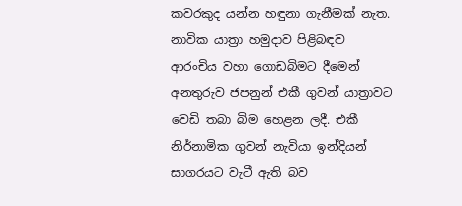කවරකුද යන්න හඳුනා ගැනීමක් නැත. නාවික යාත්‍රා හමුදාව පිළිබඳව ආරංචිය වහා ගොඩබිමට දීමෙන් අනතුරුව ජපනුන් එකී ගුවන් යාත්‍රාවට වෙඩි තබා බිම හෙළන ලදී. එකී නිර්නාමික ගුවන් නැවියා ඉන්දියන් සාගරයට වැටී ඇති බව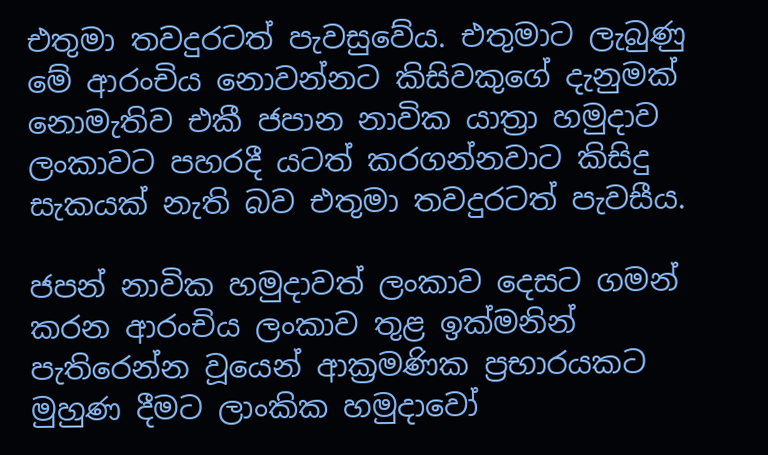එතුමා තවදුරටත් පැවසුවේය. එතුමාට ලැබුණු මේ ආරංචිය නොවන්නට කිසිවකුගේ දැනුමක් නොමැතිව එකී ජපාන නාවික යාත්‍රා හමුදාව ලංකාවට පහරදී යටත් කරගන්නවාට කිසිදු සැකයක් නැති බව එතුමා තවදුරටත් පැවසීය.

ජපන් නාවික හමුදාවත් ලංකාව දෙසට ගමන් කරන ආරංචිය ලංකාව තුළ ඉක්මනින් පැතිරෙන්න වූයෙන් ආක්‍රමණික ප්‍රභාරයකට මුහුණ දීමට ලාංකික හමුදාවෝ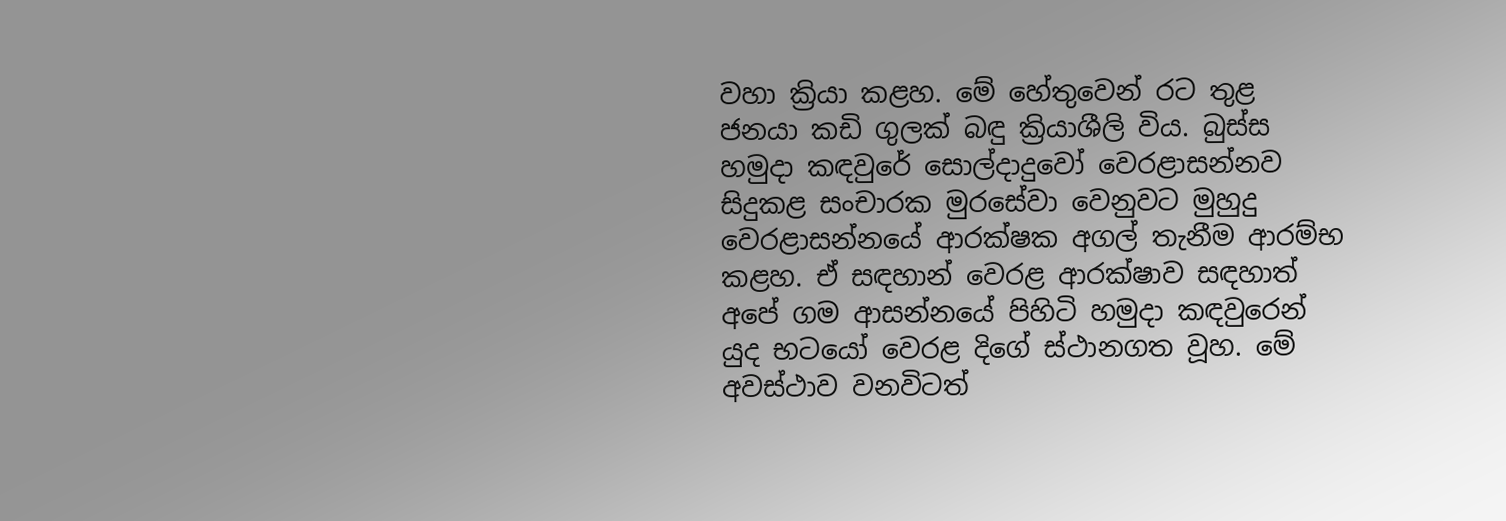වහා ක්‍රියා කළහ. මේ හේතුවෙන් රට තුළ ජනයා කඩි ගුලක් බඳු ක්‍රියාශීලි විය. බුස්ස හමුදා කඳවුරේ සොල්දාදුවෝ වෙරළාසන්නව සිදුකළ සංචාරක මුරසේවා වෙනුවට මුහුදු වෙරළාසන්නයේ ආරක්ෂක අගල් තැනීම ආරම්භ කළහ. ඒ සඳහාන් වෙරළ ආරක්ෂාව සඳහාත් අපේ ගම ආසන්නයේ පිහිටි හමුදා කඳවුරෙන් යුද භටයෝ වෙරළ දිගේ ස්ථානගත වූහ. මේ අවස්ථාව වනවිටත්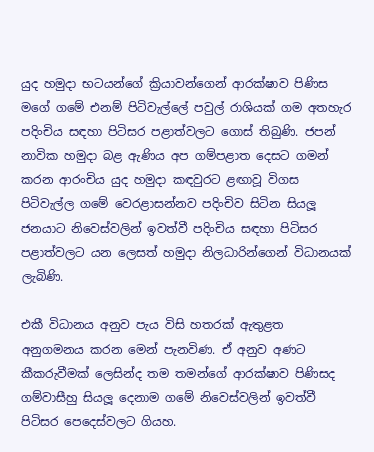යුද හමුදා භටයන්ගේ ක්‍රියාවන්ගෙන් ආරක්ෂාව පිණිස මගේ ගමේ එනම් පිටිවැල්ලේ පවුල් රාශියක් ගම අතහැර පදිංචිය සඳහා පිටිසර පළාත්වලට ගොස් තිබුණි. ජපන් නාවික හමුදා බළ ඇණිය අප ගම්පළාත දෙසට ගමන් කරන ආරංචිය යුද හමුදා කඳවුරට ළඟාවූ විගස පිටිවැල්ල ගමේ වෙරළාසන්නව පදිංචිව සිටින සියලූ ජනයාට නිවෙස්වලින් ඉවත්වී පදිංචිය සඳහා පිටිසර පළාත්වලට යන ලෙසත් හමුදා නිලධාරින්ගෙන් විධානයක් ලැබිණි.

එකී විධානය අනුව පැය විසි හතරක් ඇතුළත අනුගමනය කරන මෙන් පැනවිණ. ඒ අනුව අණට කීකරුවීමක් ලෙසින්ද තම තමන්ගේ ආරක්ෂාව පිණිසද ගම්වාසීහු සියලූ දෙනාම ගමේ නිවෙස්වලින් ඉවත්වී පිටිසර පෙදෙස්වලට ගියහ.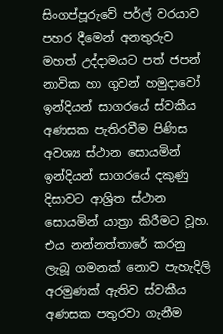සිංගප්පූරුවේ පර්ල් වරයාව පහර දීමෙන් අනතුරුව මහත් උද්දාමයට පත් ජපන් නාවික හා ගුවන් හමුදාවෝ ඉන්දියන් සාගරයේ ස්වකීය අණසක පැතිරවීම පිණිස අවශ්‍ය ස්ථාන සොයමින් ඉන්දියන් සාගරයේ දකුණු දිසාවට ආශ්‍රිත ස්ථාන සොයමින් යාත්‍රා කිරීමට වූහ. එය නන්නත්තාරේ කරනු ලැබූ ගමනක් නොව පැහැදිලි අරමුණක් ඇතිව ස්වකීය අණසක පතුරවා ගැනීම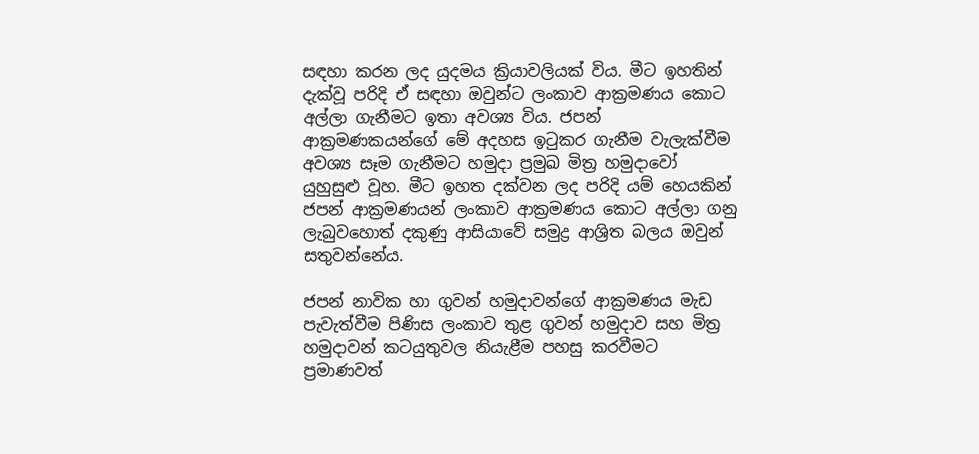සඳහා කරන ලද යුදමය ක්‍රියාවලියක් විය. මීට ඉහතින් දැක්වූ පරිදි ඒ සඳහා ඔවුන්ට ලංකාව ආක්‍රමණය කොට අල්ලා ගැනීමට ඉතා අවශ්‍ය විය. ජපන් ආක්‍රමණකයන්ගේ මේ අදහස ඉටුකර ගැනීම වැලැක්වීම අවශ්‍ය සෑම ගැනීමට හමුදා ප්‍රමුඛ මිත්‍ර හමුදාවෝ යුහුසුළු වූහ. මීට ඉහත දක්වන ලද පරිදි යම් හෙයකින් ජපන් ආක්‍රමණයන් ලංකාව ආක්‍රමණය කොට අල්ලා ගනු ලැබුවහොත් දකුණු ආසියාවේ සමුද්‍ර ආශ්‍රිත බලය ඔවුන් සතුවන්නේය.

ජපන් නාවික හා ගුවන් හමුදාවන්ගේ ආක්‍රමණය මැඩ පැවැත්වීම පිණිස ලංකාව තුළ ගුවන් හමුදාව සහ මිත්‍ර හමුදාවන් කටයුතුවල නියැළීම පහසු කරවීමට ප්‍රමාණවත්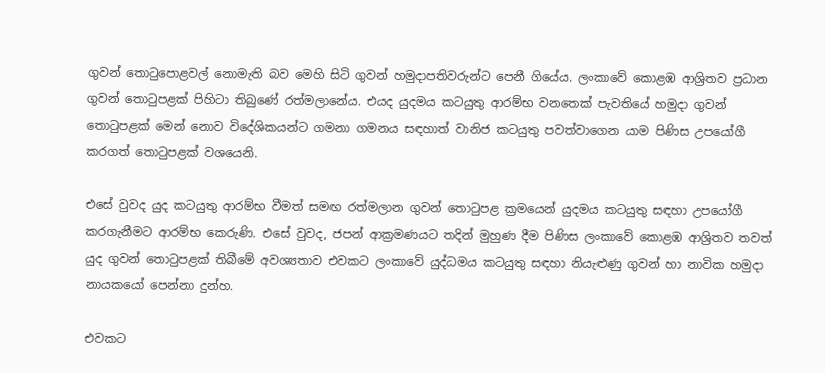ගුවන් තොටුපොළවල් නොමැති බව මෙහි සිටි ගුවන් හමුදාපතිවරුන්ට පෙනී ගියේය. ලංකාවේ කොළඹ ආශ්‍රිතව ප්‍රධාන ගුවන් තොටුපළක් පිහිටා තිබුණේ රත්මලානේය. එයද යුදමය කටයුතු ආරම්භ වනතෙක් පැවතියේ හමුදා ගුවන් තොටුපළක් මෙන් නොව විදේශිකයන්ට ගමනා ගමනය සඳහාත් වානිජ කටයුතු පවත්වාගෙන යාම පිණිස උපයෝගී කරගත් තොටුපළක් වශයෙනි.

එසේ වුවද යුද කටයුතු ආරම්භ වීමත් සමඟ රත්මලාන ගුවන් තොටුපළ ක්‍රමයෙන් යුදමය කටයුතු සඳහා උපයෝගී කරගැනීමට ආරම්භ කෙරුණි. එසේ වුවද, ජපන් ආක්‍රමණයට තදින් මුහුණ දීම පිණිස ලංකාවේ කොළඹ ආශ්‍රිතව තවත් යුද ගුවන් තොටුපළක් තිබීමේ අවශ්‍යතාව එවකට ලංකාවේ යුද්ධමය කටයුතු සඳහා නියැළුණු ගුවන් හා නාවික හමුදා නායකයෝ පෙන්නා දුන්හ.

එවකට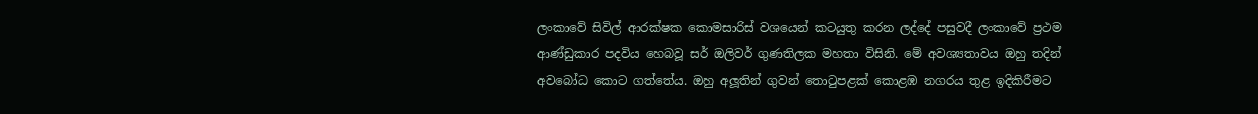ලංකාවේ සිවිල් ආරක්ෂක කොමසාරිස් වශයෙන් කටයුතු කරන ලද්දේ පසුවදී ලංකාවේ ප්‍රථම ආණ්ඩුකාර පදවිය හෙබවූ සර් ඔලිවර් ගුණතිලක මහතා විසිනි. මේ අවශ්‍යතාවය ඔහු තදින් අවබෝධ කොට ගත්තේය. ඔහු අලූතින් ගුවන් තොටුපළක් කොළඹ නගරය තුළ ඉදිකිරීමට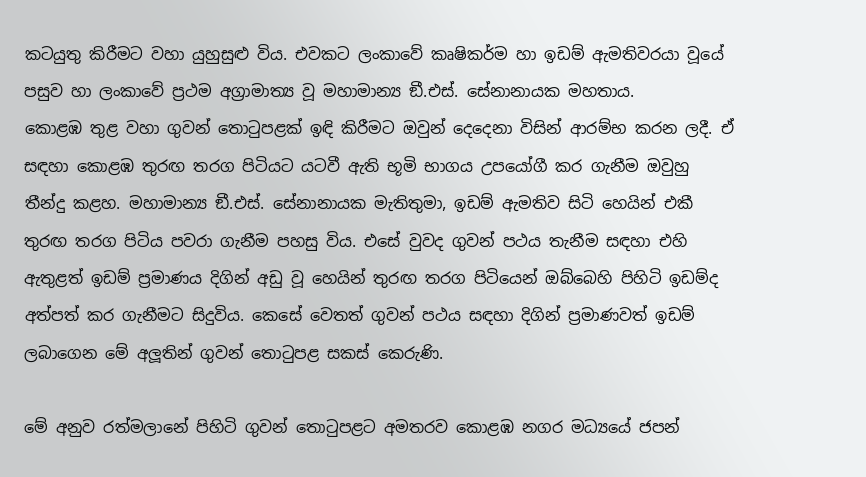කටයුතු කිරීමට වහා යුහුසුළු විය. එවකට ලංකාවේ කෘෂිකර්ම හා ඉඩම් ඇමතිවරයා වූයේ පසුව හා ලංකාවේ ප්‍රථම අග්‍රාමාත්‍ය වූ මහාමාන්‍ය ඞී.එස්. සේනානායක මහතාය.
කොළඹ තුළ වහා ගුවන් තොටුපළක් ඉඳි කිරීමට ඔවුන් දෙදෙනා විසින් ආරම්භ කරන ලදී. ඒ සඳහා කොළඹ තුරඟ තරග පිටියට යටවී ඇති භූමි භාගය උපයෝගී කර ගැනීම ඔවුහු තීන්දු කළහ. මහාමාන්‍ය ඞී.එස්. සේනානායක මැතිතුමා, ඉඩම් ඇමතිව සිටි හෙයින් එකී තුරඟ තරග පිටිය පවරා ගැනීම පහසු විය. එසේ වුවද ගුවන් පථය තැනීම සඳහා එහි ඇතුළත් ඉඩම් ප්‍රමාණය දිගින් අඩු වූ හෙයින් තුරඟ තරග පිටියෙන් ඔබ්බෙහි පිහිටි ඉඩම්ද අත්පත් කර ගැනීමට සිදුවිය. කෙසේ වෙතත් ගුවන් පථය සඳහා දිගින් ප්‍රමාණවත් ඉඩම් ලබාගෙන මේ අලූතින් ගුවන් තොටුපළ සකස් කෙරුණි.

මේ අනුව රත්මලානේ පිහිටි ගුවන් තොටුපළට අමතරව කොළඹ නගර මධ්‍යයේ ජපන්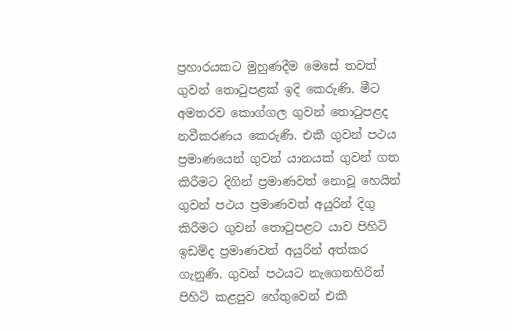ප්‍රහාරයකට මුහුණදීම මෙසේ තවත් ගුවන් තොටුපළක් ඉදි කෙරුණි. මීට අමතරව කොග්ගල ගුවන් තොටුපළද නවීකරණය කෙරුණි. එකී ගුවන් පථය ප්‍රමාණයෙන් ගුවන් යානයක් ගුවන් ගත කිරීමට දිගින් ප්‍රමාණවත් නොවූ හෙයින් ගුවන් පථය ප්‍රමාණවත් අයුරින් දිගු කිරීමට ගුවන් තොටුපළට යාව පිහිටි ඉඩම්ද ප්‍රමාණවත් අයුරින් අත්කර ගැනුණි. ගුවන් පථයට නැගෙනහිරින් පිහිටි කළපුව හේතුවෙන් එකී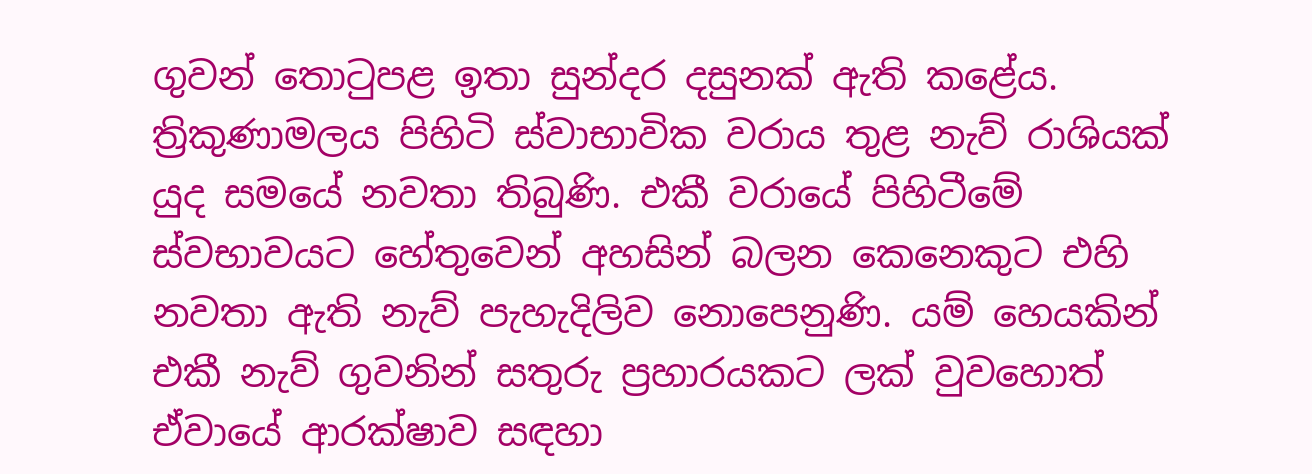ගුවන් තොටුපළ ඉතා සුන්දර දසුනක් ඇති කළේය. ත්‍රිකුණාමලය පිහිටි ස්වාභාවික වරාය තුළ නැව් රාශියක් යුද සමයේ නවතා තිබුණි. එකී වරායේ පිහිටීමේ ස්වභාවයට හේතුවෙන් අහසින් බලන කෙනෙකුට එහි නවතා ඇති නැව් පැහැදිලිව නොපෙනුණි. යම් හෙයකින් එකී නැව් ගුවනින් සතුරු ප්‍රහාරයකට ලක් වුවහොත් ඒවායේ ආරක්ෂාව සඳහා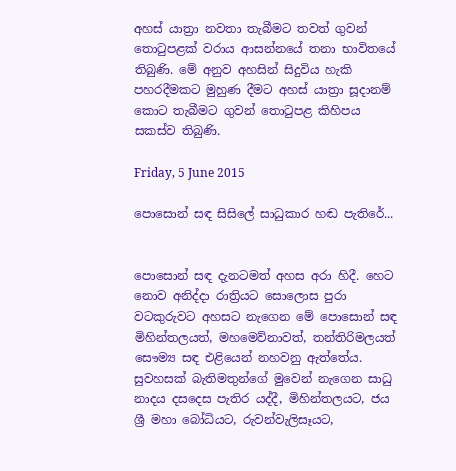අහස් යාත්‍රා නවතා තැබීමට තවත් ගුවන් තොටුපළක් වරාය ආසන්නයේ තනා භාවිතයේ තිබුණි. මේ අනුව අහසින් සිදුවිය හැකි පහරදීමකට මුහුණ දීමට අහස් යාත්‍රා සූදානම් කොට තැබීමට ගුවන් තොටුපළ කිහිපය සකස්ව තිබුණි.

Friday, 5 June 2015

පොසොන් සඳ සිසිලේ සාධුකාර හඬ පැතිරේ...


පොසොන් සඳ දැනටමත් අහස අරා හිදී. හෙට නොව අනිද්දා රාත්‍රියට සොලොස පුරා වටකුරුවට අහසට නැගෙන මේ පොසොන් සඳ මිහින්තලයත්, මහමෙව්නාවත්, තන්තිරිමලයත් සෞම්‍ය සඳ එළියෙන් නහවනු ඇත්තේය.
සුවහසක් බැතිමතුන්ගේ මුවෙන් නැගෙන සාධු නාදය දසදෙස පැතිර යද්දී, මිහින්තලයට, ජය ශ්‍රී මහා බෝධියට, රුවන්වැලිසෑයට,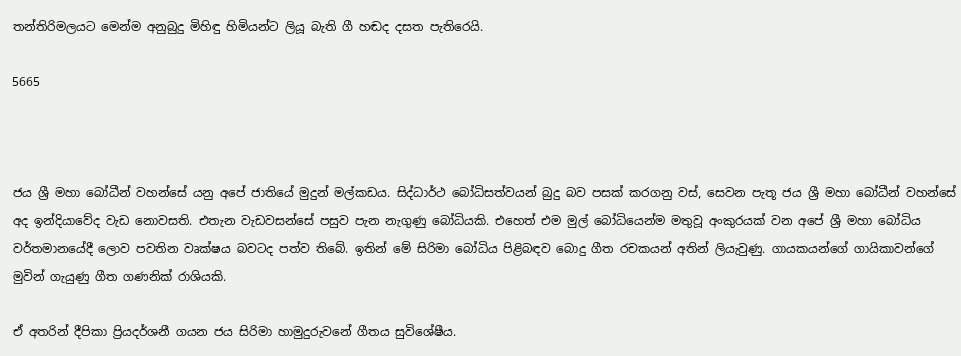තන්තිරිමලයට මෙන්ම අනුබුදු මිහිඳු හිමියන්ට ලියූ බැති ගී හඬද දසත පැතිරෙයි.

5665



ජය ශ්‍රී මහා බෝධීන් වහන්සේ යනු අපේ ජාතියේ මුදුන් මල්කඩය. සිද්ධාර්ථ බෝධිසත්වයන් බුදු බව පසක් කරගනු වස්, සෙවන පැතූ ජය ශ්‍රී මහා බෝධීන් වහන්සේ අද ඉන්දියාවේද වැඩ නොවසති. එතැන වැඩවසන්සේ පසුව පැන නැගුණු බෝධියකි. එහෙත් එම මුල් බෝධියෙන්ම මතුවූ අංකුරයක් වන අපේ ශ්‍රී මහා බෝධිය වර්තමානයේදී ලොව පවතින වෘක්ෂය බවටද පත්ව තිබේ. ඉතින් මේ සිරිමා බෝධිය පිළිබඳව බොදු ගීත රචකයන් අතින් ලියැවුණු. ගායකයන්ගේ ගායිකාවන්ගේ මුවින් ගැයුණු ගීත ගණනික් රාශියකි.

ඒ අතරින් දීපිකා ප්‍රියදර්ශනී ගයන ජය සිරිමා හාමුදුරුවනේ ගීතය සුවිශේෂීය.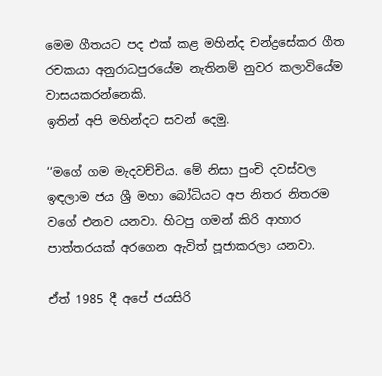මෙම ගීතයට පද එක් කළ මහින්ද චන්ද්‍රසේකර ගීත රචකයා අනුරාධපුරයේම නැතිනම් නුවර කලාවියේම වාසයකරන්නෙකි.
ඉතින් අපි මහින්දට සවන් දෙමු.

‘‘මගේ ගම මැදවච්චිය. මේ නිසා පුංචි දවස්වල ඉඳලාම ජය ශ්‍රී මහා බෝධියට අප නිතර නිතරම වගේ එනව යනවා. හිටපු ගමන් කිරි ආහාර පාත්තරයක් අරගෙන ඇවිත් පූජාකරලා යනවා.

ඒත් 1985 දී අපේ ජයසිරි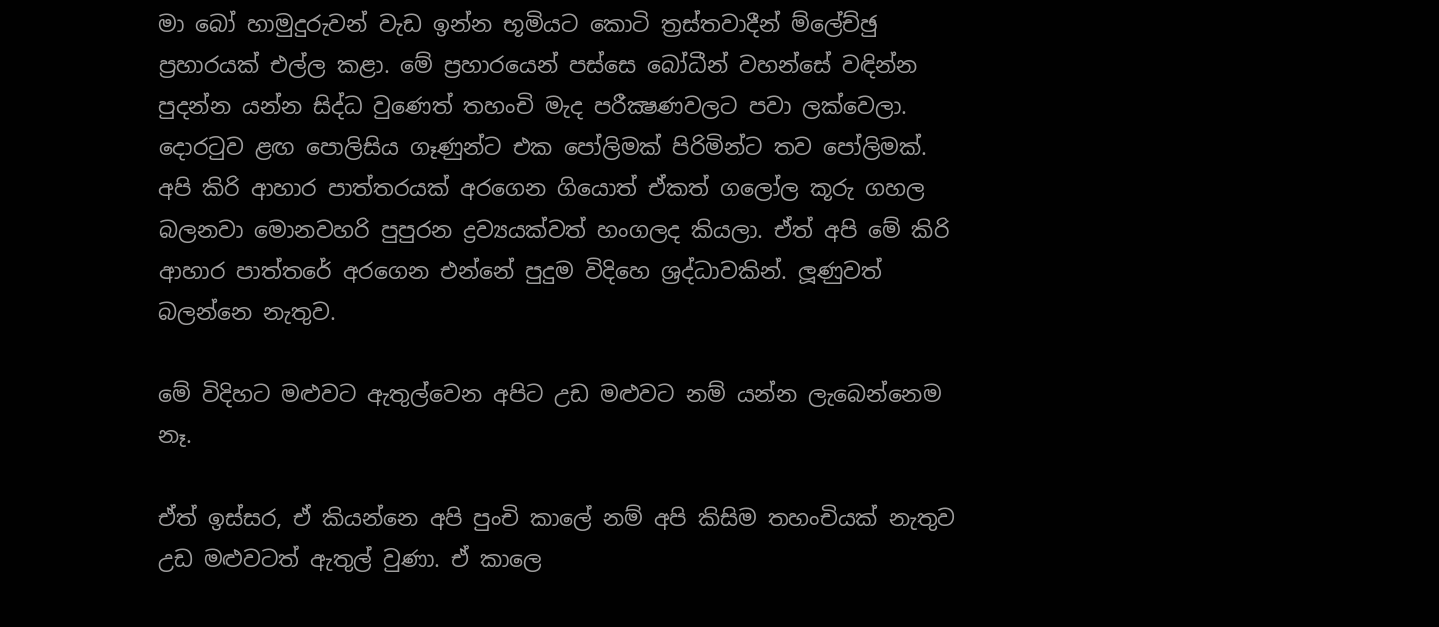මා බෝ හාමුදුරුවන් වැඩ ඉන්න භූමියට කොටි ත්‍රස්තවාදීන් ම්ලේච්ඡු ප්‍රහාරයක් එල්ල කළා. මේ ප්‍රහාරයෙන් පස්සෙ බෝධීන් වහන්සේ වඳින්න පුදන්න යන්න සිද්ධ වුණෙත් තහංචි මැද පරීක්‍ෂණවලට පවා ලක්වෙලා. දොරටුව ළඟ පොලිසිය ගෑණුන්ට එක පෝලිමක් පිරිමින්ට තව පෝලිමක්. අපි කිරි ආහාර පාත්තරයක් අරගෙන ගියොත් ඒකත් ගලෝල කූරු ගහල බලනවා මොනවහරි පුපුරන ද්‍රව්‍යයක්වත් හංගලද කියලා. ඒත් අපි මේ කිරි ආහාර පාත්තරේ අරගෙන එන්නේ පුදුම විදිහෙ ශ්‍රද්ධාවකින්. ලූණුවත් බලන්නෙ නැතුව.

මේ විදිහට මළුවට ඇතුල්වෙන අපිට උඩ මළුවට නම් යන්න ලැබෙන්නෙම නෑ.

ඒත් ඉස්සර, ඒ කියන්නෙ අපි පුංචි කාලේ නම් අපි කිසිම තහංචියක් නැතුව උඩ මළුවටත් ඇතුල් වුණා. ඒ කාලෙ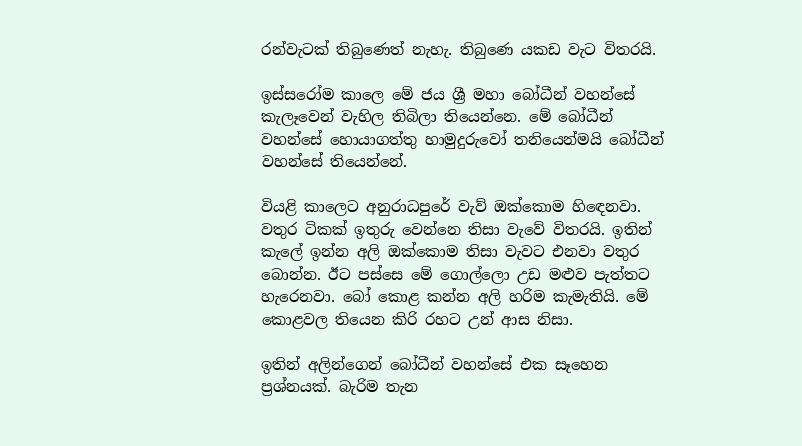රන්වැටක් තිබුණෙත් නැහැ. තිබුණෙ යකඩ වැට විතරයි.

ඉස්සරෝම කාලෙ මේ ජය ශ්‍රී මහා බෝධීන් වහන්සේ කැලෑවෙන් වැහිල තිබිලා තියෙන්නෙ. මේ බෝධීන් වහන්සේ හොයාගත්තු හාමුදුරුවෝ තනියෙන්මයි බෝධීන් වහන්සේ තියෙන්නේ.

වියළි කාලෙට අනුරාධපුරේ වැව් ඔක්කොම හිඳෙනවා. වතුර ටිකක් ඉතුරු වෙන්නෙ තිසා වැවේ විතරයි. ඉතින් කැලේ ඉන්න අලි ඔක්කොම තිසා වැවට එනවා වතුර බොන්න. ඊට පස්සෙ මේ ගොල්ලො උඩ මළුව පැත්තට හැරෙනවා. බෝ කොළ කන්න අලි හරිම කැමැතියි. මේ කොළවල තියෙන කිරි රහට උන් ආස නිසා.

ඉතින් අලින්ගෙන් බෝධීන් වහන්සේ එක සෑහෙන ප්‍රශ්නයක්. බැරිම තැන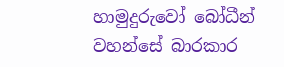හාමුදුරුවෝ බෝධීන් වහන්සේ බාරකාර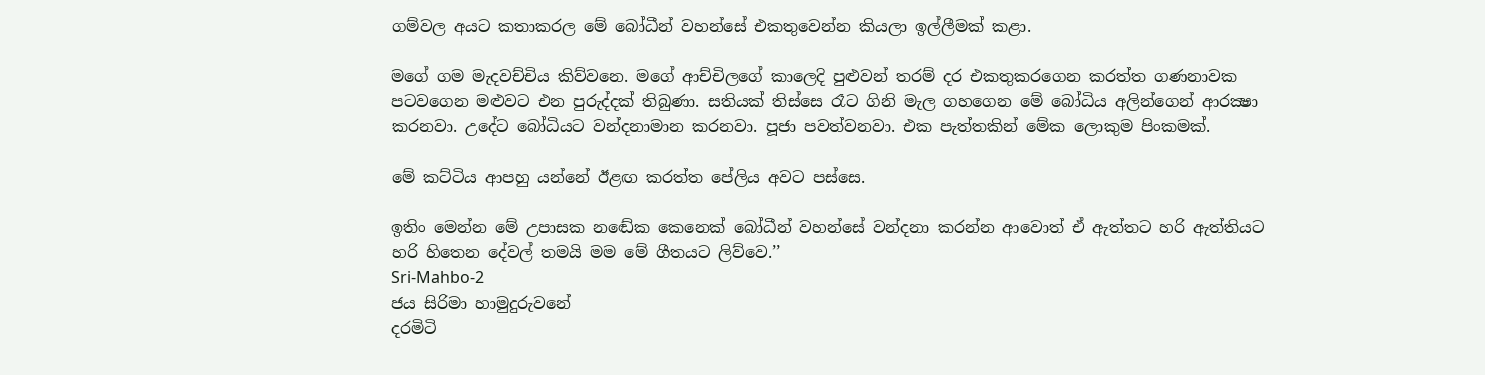ගම්වල අයට කතාකරල මේ බෝධීන් වහන්සේ එකතුවෙන්න කියලා ඉල්ලීමක් කළා.

මගේ ගම මැදවච්චිය කිව්වනෙ. මගේ ආච්චිලගේ කාලෙදි පුළුවන් තරම් දර එකතුකරගෙන කරත්ත ගණනාවක පටවගෙන මළුවට එන පුරුද්දක් තිබුණා. සතියක් තිස්සෙ රෑට ගිනි මැල ගහගෙන මේ බෝධිය අලින්ගෙන් ආරක්‍ෂා කරනවා. උදේට බෝධියට වන්දනාමාන කරනවා. පූජා පවත්වනවා. එක පැත්තකින් මේක ලොකුම පිංකමක්.

මේ කට්ටිය ආපහු යන්නේ ඊළඟ කරත්ත පේලිය අවට පස්සෙ.

ඉතිං මෙන්න මේ උපාසක නඬේක කෙනෙක් බෝධීන් වහන්සේ වන්දනා කරන්න ආවොත් ඒ ඇත්තට හරි ඇත්තියට හරි හිතෙන දේවල් තමයි මම මේ ගීතයට ලිව්වෙ.’’
Sri-Mahbo-2
ජය සිරිමා හාමුදුරුවනේ
දරමිටි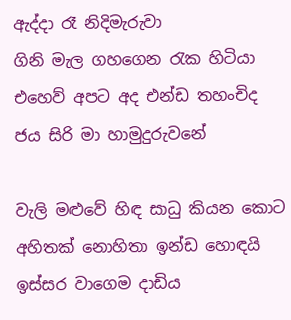ඇද්දා රෑ නිදිමැරුවා
ගිනි මැල ගහගෙන රැක හිටියා
එහෙව් අපට අද එන්ඩ තහංචිද
ජය සිරි මා හාමුදුරුවනේ

වැලි මළුවේ හිඳ සාධු කියන කොට
අහිතක් නොහිතා ඉන්ඩ හොඳයි
ඉස්සර වාගෙම දාඩිය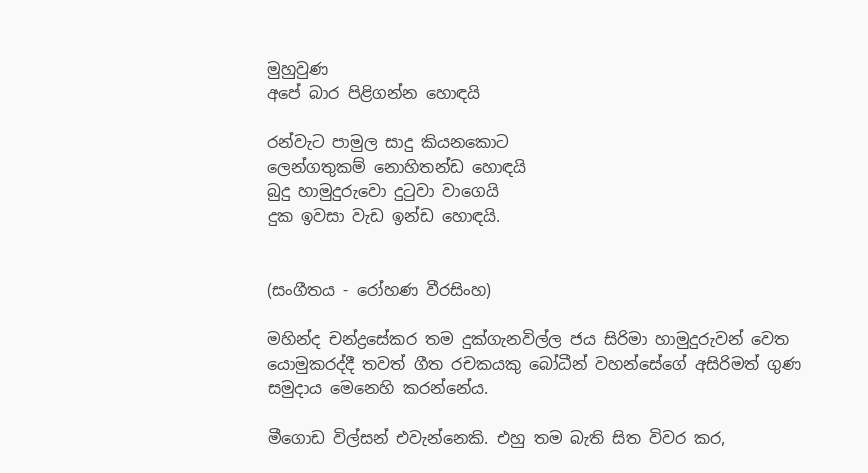මුහුවුණ
අපේ බාර පිළිගන්න හොඳයි

රන්වැට පාමුල සාදු කියනකොට
ලෙන්ගතුකම් නොහිතන්ඩ හොඳයි
බුදු හාමුදුරුවො දුටුවා වාගෙයි
දුක ඉවසා වැඩ ඉන්ඩ හොඳයි.


(සංගීතය - රෝහණ වීරසිංහ)

මහින්ද චන්ද්‍රසේකර තම දුක්ගැනවිල්ල ජය සිරිමා හාමුදුරුවන් වෙත යොමුකරද්දී තවත් ගීත රචකයකු බෝධීන් වහන්සේගේ අසිරිමත් ගුණ සමුදාය මෙනෙහි කරන්නේය.

මීගොඩ විල්සන් එවැන්නෙකි. එහු තම බැති සිත විවර කර,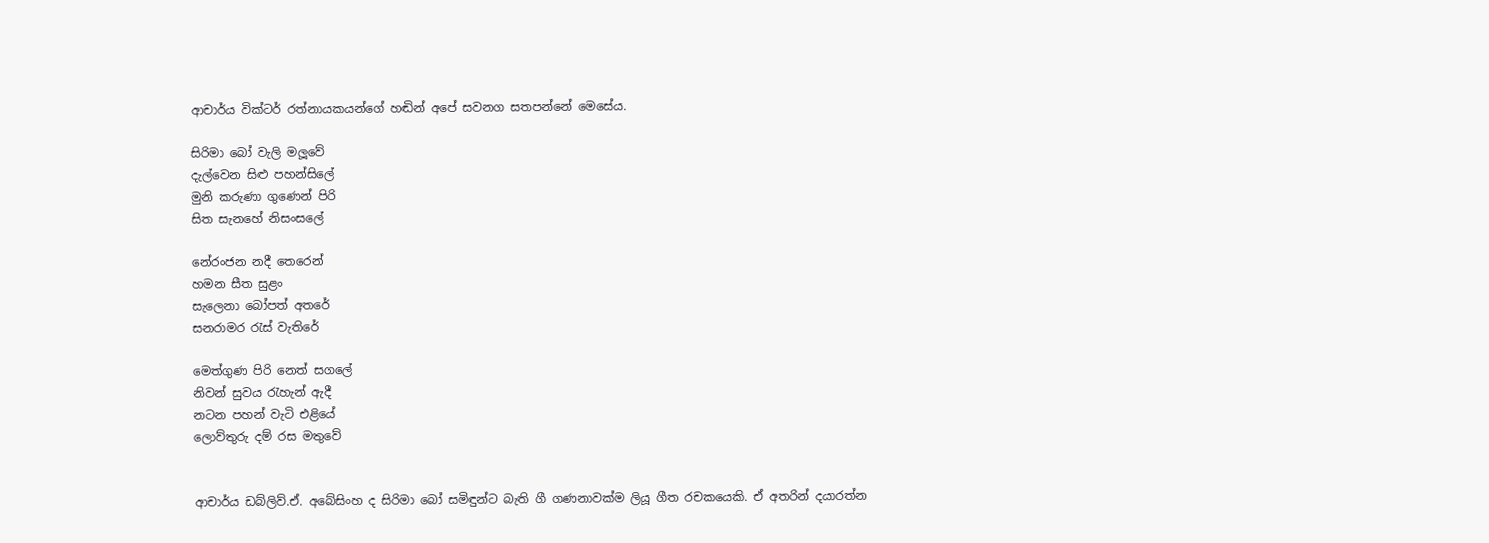ආචාර්ය වික්ටර් රත්නායකයන්ගේ හඬින් අපේ සවනග සතපන්නේ මෙසේය.

සිරිමා බෝ වැලි මලූවේ
දැල්වෙන සිළු පහන්සිලේ
මුනි කරුණා ගුණෙන් පිරි
සිත සැනහේ නිසංසලේ

නේරංජන නදී තෙරෙන්
හමන සීත සුළං
සැලෙනා බෝපත් අතරේ
සනරාමර රැස් වැතිරේ

මෙත්ගුණ පිරි නෙත් සගලේ
නිවන් සුවය රැහැන් ඇදී
නටන පහන් වැටි එළියේ
ලොව්තුරු දම් රස මතුවේ


ආචාර්ය ඩබ්ලිව්.ඒ. අබේසිංහ ද සිරිමා බෝ සමිඳුන්ට බැති ගී ගණනාවක්ම ලියූ ගීත රචකයෙකි. ඒ අතරින් දයාරත්න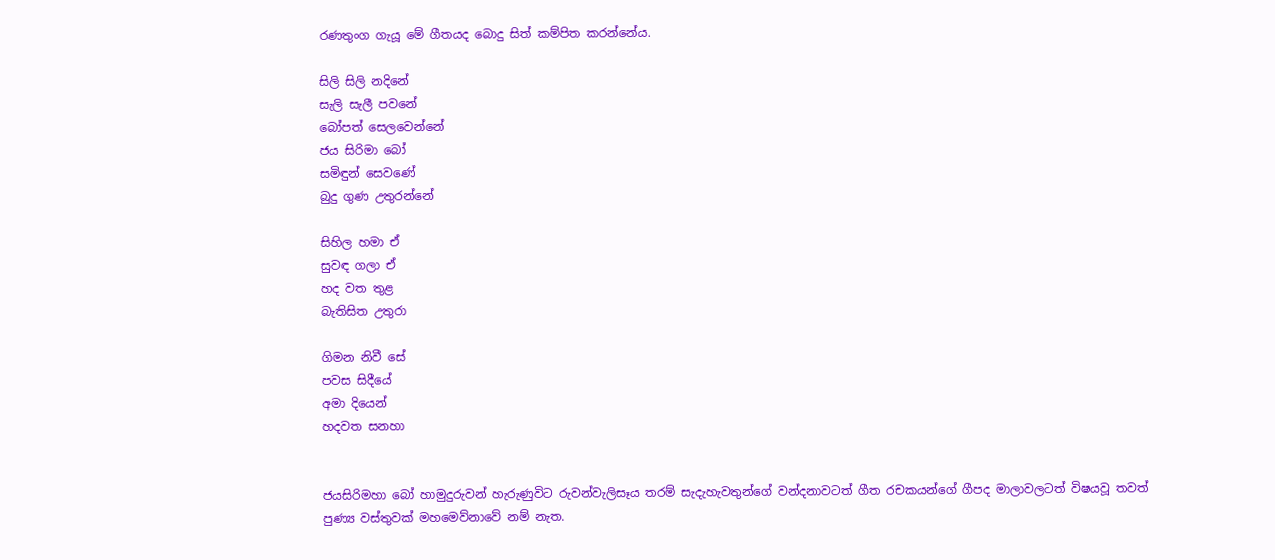රණතුංග ගැයූ මේ ගීතයද බොදු සිත් කම්පිත කරන්නේය.

සිලි සිලි නදිනේ
සැලි සැලී පවනේ
බෝපත් සෙලවෙන්නේ
ජය සිරිමා බෝ
සමිඳුන් සෙවණේ
බුදු ගුණ උතුරන්නේ

සිහිල හමා ඒ
සුවඳ ගලා ඒ
හද වත තුළ
බැතිසිත උතුරා

ගිමන නිවී සේ
පවස සිදීයේ
අමා දියෙන්
හදවත සනහා


ජයසිරිමහා බෝ හාමුදුරුවන් හැරුණුවිට රුවන්වැලිසෑය තරම් සැදැහැවතුන්ගේ වන්දනාවටත් ගීත රචකයන්ගේ ගීපද මාලාවලටත් විෂයවූ තවත් පුණ්‍ය වස්තුවක් මහමෙව්නාවේ නම් නැත.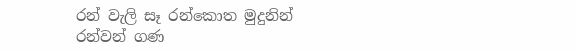රන් වැලි සෑ රන්කොත මුදුනින්
රන්වන් ගණ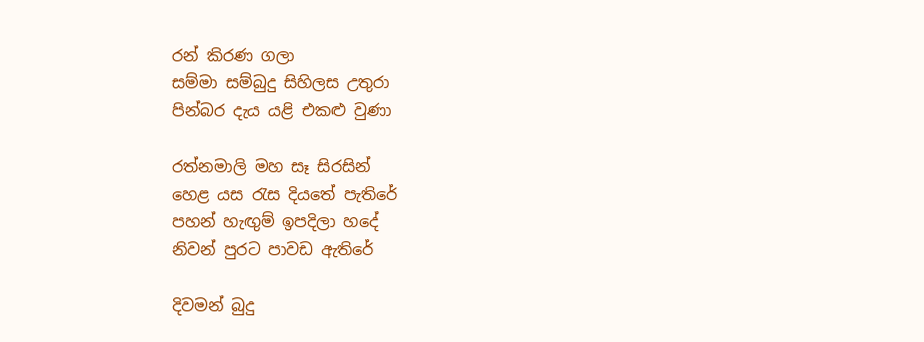රන් කිරණ ගලා
සම්මා සම්බුදු සිහිලස උතුරා
පින්බර දැය යළි එකළු වුණා

රත්නමාලි මහ සෑ සිරසින්
හෙළ යස රැස දියතේ පැතිරේ
පහන් හැඟුම් ඉපදිලා හදේ
නිවන් පුරට පාවඩ ඇතිරේ

දිවමන් බුදු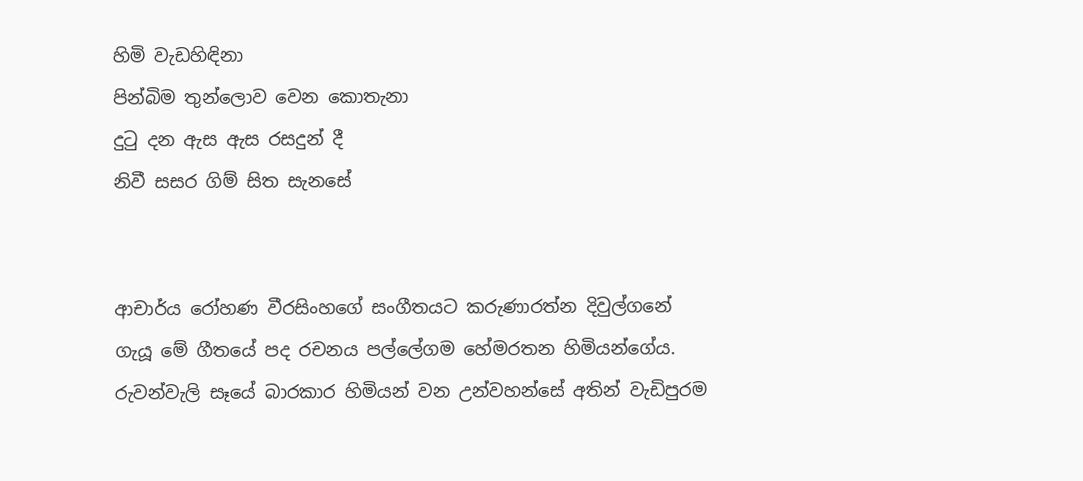හිමි වැඩහිඳිනා
පින්බිම තුන්ලොව වෙන කොතැනා
දුටු දන ඇස ඇස රසදුන් දී
නිවී සසර ගිම් සිත සැනසේ


ආචාර්ය රෝහණ වීරසිංහගේ සංගීතයට කරුණාරත්න දිවුල්ගනේ ගැයූ මේ ගීතයේ පද රචනය පල්ලේගම හේමරතන හිමියන්ගේය. රුවන්වැලි සෑයේ බාරකාර හිමියන් වන උන්වහන්සේ අතින් වැඩිපුරම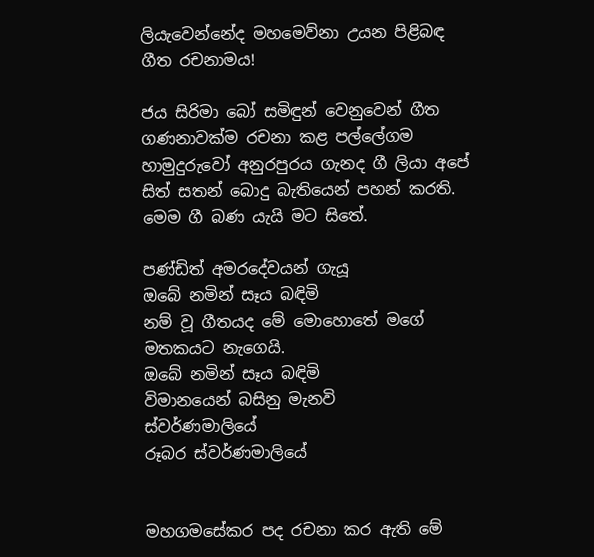ලියැවෙන්නේද මහමෙව්නා උයන පිළිබඳ ගීත රචනාමය!

ජය සිරිමා බෝ සමිඳුන් වෙනුවෙන් ගීත ගණනාවක්ම රචනා කළ පල්ලේගම හාමුදුරුවෝ අනුරපුරය ගැනද ගී ලියා අපේ සිත් සතන් බොදු බැතියෙන් පහන් කරති. මෙම ගී බණ යැයි මට සිතේ.

පණ්ඩිත් අමරදේවයන් ගැයූ
ඔබේ නමින් සෑය බඳිමි
නම් වූ ගීතයද මේ මොහොතේ මගේ මතකයට නැගෙයි.
ඔබේ නමින් සෑය බඳිමි
විමානයෙන් බසිනු මැනවි
ස්වර්ණමාලියේ
රූබර ස්වර්ණමාලියේ


මහගමසේකර පද රචනා කර ඇති මේ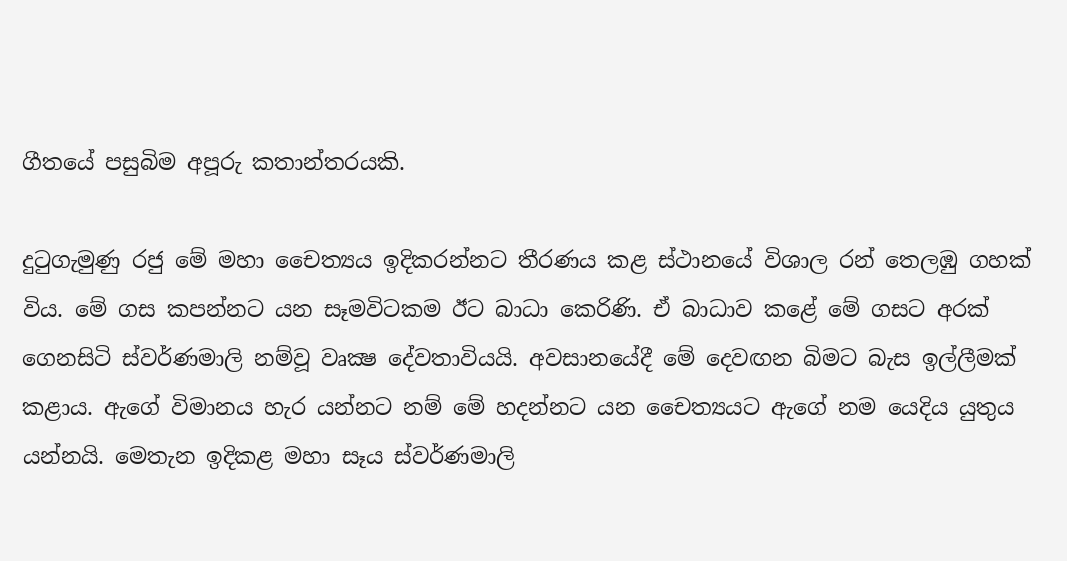ගීතයේ පසුබිම අපූරු කතාන්තරයකි.

දුටුගැමුණු රජු මේ මහා චෛත්‍යය ඉදිකරන්නට තීරණය කළ ස්ථානයේ විශාල රන් තෙලඹු ගහක් විය. මේ ගස කපන්නට යන සෑමවිටකම ඊට බාධා කෙරිණි. ඒ බාධාව කළේ මේ ගසට අරක් ගෙනසිටි ස්වර්ණමාලි නම්වූ වෘක්‍ෂ දේවතාවියයි. අවසානයේදී මේ දෙවඟන බිමට බැස ඉල්ලීමක් කළාය. ඇගේ විමානය හැර යන්නට නම් මේ හදන්නට යන චෛත්‍යයට ඇගේ නම යෙදිය යුතුය යන්නයි. මෙතැන ඉදිකළ මහා සෑය ස්වර්ණමාලි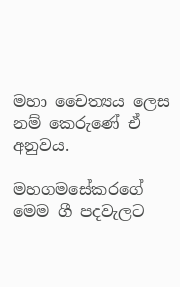මහා චෛත්‍යය ලෙස නම් කෙරුණේ ඒ අනුවය.

මහගමසේකරගේ මෙම ගී පදවැලට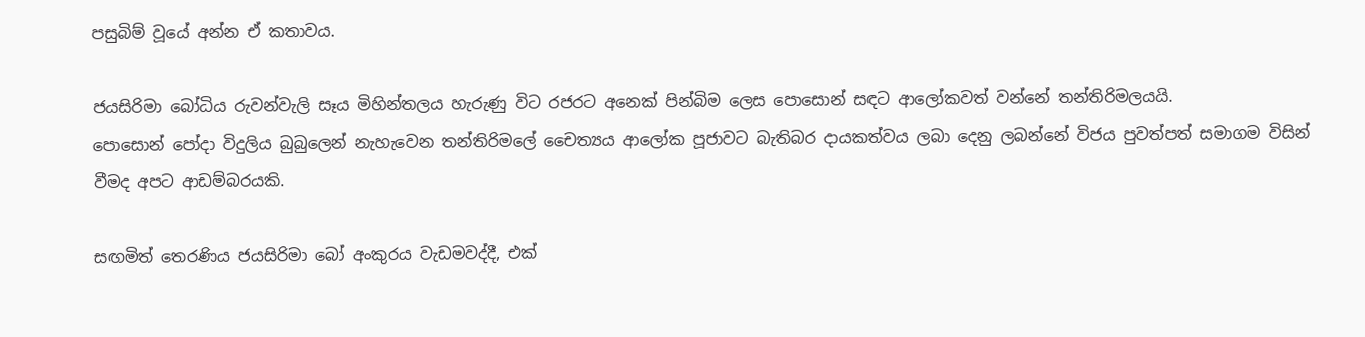පසුබිම් වූයේ අන්න ඒ කතාවය.

ජයසිරිමා බෝධිය රුවන්වැලි සෑය මිහින්තලය හැරුණු විට රජරට අනෙක් පින්බිම ලෙස පොසොන් සඳට ආලෝකවත් වන්නේ තන්තිරිමලයයි.
පොසොන් පෝදා විදුලිය බුබුලෙන් නැහැවෙන තන්තිරිමලේ චෛත්‍යය ආලෝක පූජාවට බැතිබර දායකත්වය ලබා දෙනු ලබන්නේ විජය පුවත්පත් සමාගම විසින් වීමද අපට ආඩම්බරයකි.

සඟමිත් තෙරණිය ජයසිරිමා බෝ අංකුරය වැඩමවද්දී, එක්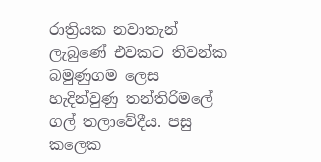රාත්‍රියක නවාතැන් ලැබුණේ එවකට තිවන්ක බමුණුගම ලෙස හැදින්වුණු තන්තිරිමලේ ගල් තලාවේදීය. පසු කලෙක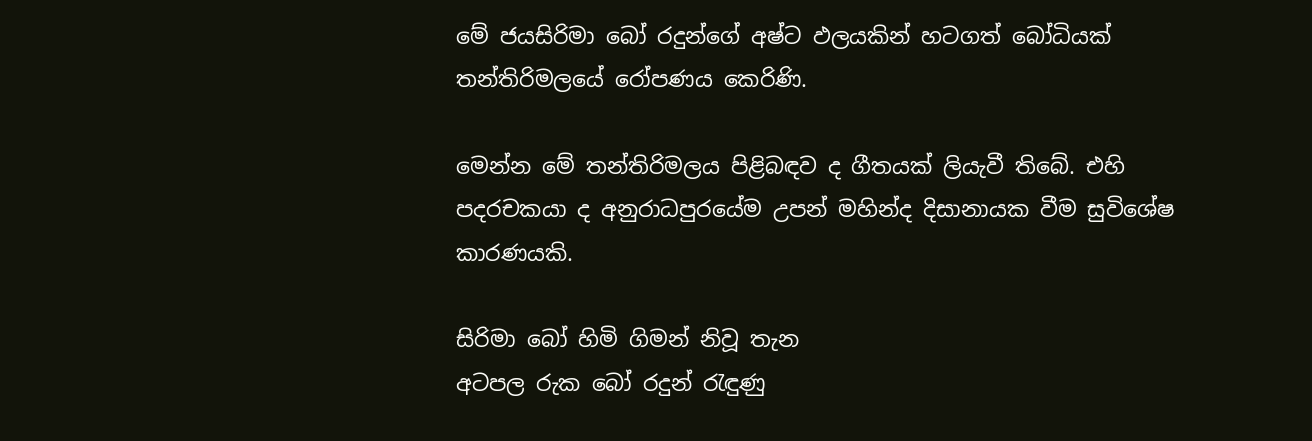මේ ජයසිරිමා බෝ රදුන්ගේ අෂ්ට ඵලයකින් හටගත් බෝධියක් තන්තිරිමලයේ රෝපණය කෙරිණි.

මෙන්න මේ තන්තිරිමලය පිළිබඳව ද ගීතයක් ලියැවී තිබේ. එහි පදරචකයා ද අනුරාධපුරයේම උපන් මහින්ද දිසානායක වීම සුවිශේෂ කාරණයකි.

සිරිමා බෝ හිමි ගිමන් නිවූ තැන
අටපල රුක බෝ රදුන් රැඳුණු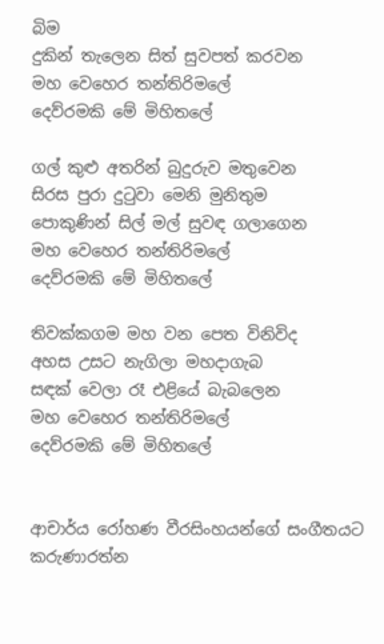බිම
දුකින් තැලෙන සිත් සුවපත් කරවන
මහ වෙහෙර තන්තිරිමලේ
දෙව්රමකි මේ මිහිතලේ

ගල් කුළු අතරින් බුදුරුව මතුවෙන
සිරස පුරා දුටුවා මෙනි මුනිතුම
පොකුණින් සිල් මල් සුවඳ ගලාගෙන
මහ වෙහෙර තන්තිරිමලේ
දෙව්රමකි මේ මිහිතලේ

තිවක්කගම මහ වන පෙත විනිවිද
අහස උසට නැගිලා මහදාගැබ
සඳක් වෙලා රෑ එළියේ බැබලෙන
මහ වෙහෙර තන්තිරිමලේ
දෙව්රමකි මේ මිහිතලේ


ආචාර්ය රෝහණ වීරසිංහයන්ගේ සංගීතයට කරුණාරත්න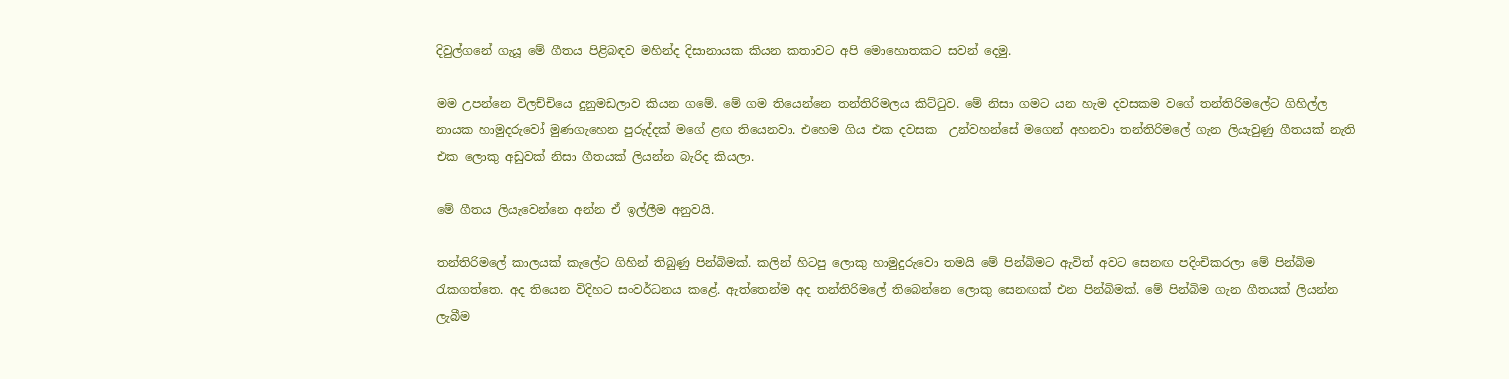දිවුල්ගනේ ගැයූ මේ ගීතය පිළිබඳව මහින්ද දිසානායක කියන කතාවට අපි මොහොතකට සවන් දෙමු.

මම උපන්නෙ විලච්චියෙ දුනුමඩලාව කියන ගමේ. මේ ගම තියෙන්නෙ තන්තිරිමලය කිට්ටුව. මේ නිසා ගමට යන හැම දවසකම වගේ තන්තිරිමලේට ගිහිල්ල නායක හාමුදරුවෝ මුණගැහෙන පුරුද්දක් මගේ ළඟ තියෙනවා. එහෙම ගිය එක දවසක  උන්වහන්සේ මගෙන් අහනවා තන්තිරිමලේ ගැන ලියැවුණු ගීතයක් නැති එක ලොකු අඩුවක් නිසා ගීතයක් ලියන්න බැරිද කියලා.

මේ ගීතය ලියැවෙන්නෙ අන්න ඒ ඉල්ලීම අනුවයි.

තන්තිරිමලේ කාලයක් කැලේට ගිහින් තිබුණු පින්බිමක්. කලින් හිටපු ලොකු හාමුදුරුවො තමයි මේ පින්බිමට ඇවිත් අවට සෙනඟ පදිංචිකරලා මේ පින්බිම රැකගත්තෙ. අද තියෙන විදිහට සංවර්ධනය කළේ. ඇත්තෙන්ම අද තන්තිරිමලේ තිබෙන්නෙ ලොකු සෙනඟක් එන පින්බිමක්. මේ පින්බිම ගැන ගීතයක් ලියන්න ලැබීම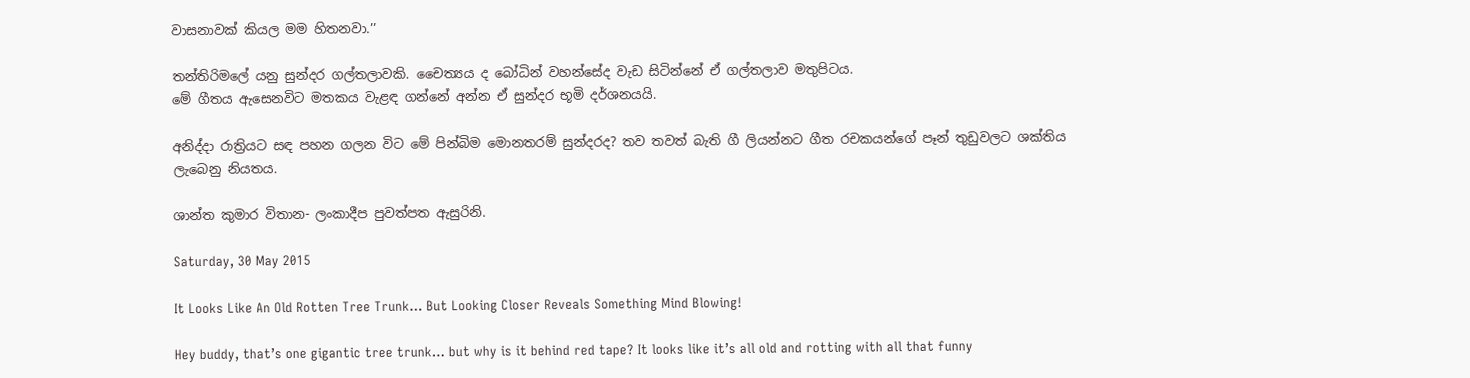වාසනාවක් කියල මම හිතනවා.’’

තන්තිරිමලේ යනු සුන්දර ගල්තලාවකි. චෛත්‍යය ද බෝධින් වහන්සේද වැඩ සිටින්නේ ඒ ගල්තලාව මතුපිටය.
මේ ගීතය ඇසෙනවිට මතකය වැළඳ ගන්නේ අන්න ඒ සුන්දර භූමි දර්ශනයයි.

අනිද්දා රාත්‍රියට සඳ පහන ගලන විට මේ පින්බිම මොනතරම් සුන්දරද? තව තවත් බැති ගී ලියන්නට ගීත රචකයන්ගේ පෑන් තුඩුවලට ශක්තිය ලැබෙනු නියතය.

ශාන්ත කුමාර විතාන- ලංකාදීප පුවත්පත ඇසුරිනි.

Saturday, 30 May 2015

It Looks Like An Old Rotten Tree Trunk… But Looking Closer Reveals Something Mind Blowing!

Hey buddy, that’s one gigantic tree trunk… but why is it behind red tape? It looks like it’s all old and rotting with all that funny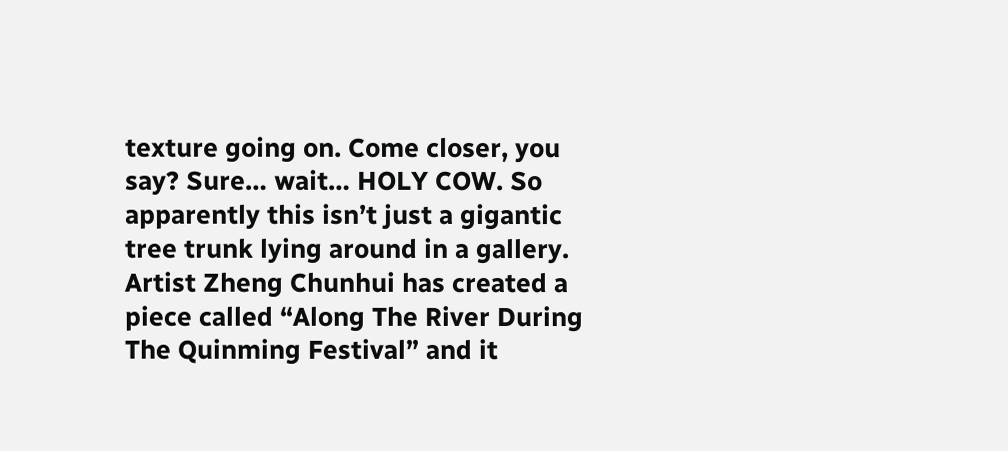texture going on. Come closer, you say? Sure… wait… HOLY COW. So apparently this isn’t just a gigantic tree trunk lying around in a gallery. Artist Zheng Chunhui has created a piece called “Along The River During The Quinming Festival” and it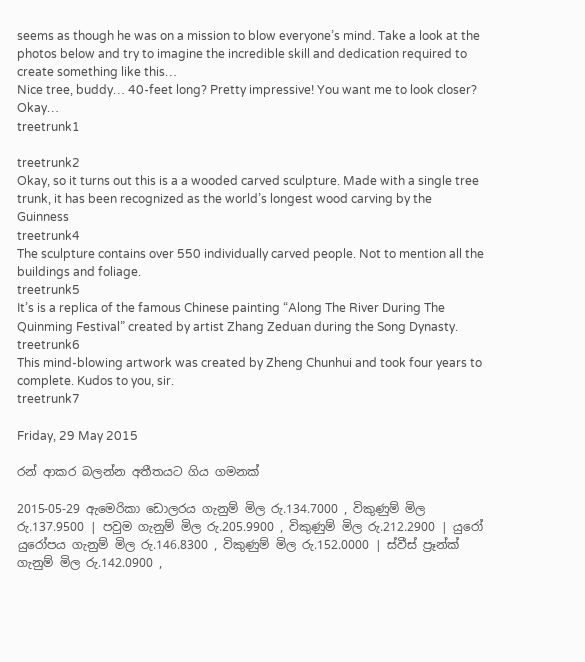seems as though he was on a mission to blow everyone’s mind. Take a look at the photos below and try to imagine the incredible skill and dedication required to create something like this…
Nice tree, buddy… 40-feet long? Pretty impressive! You want me to look closer? Okay…
treetrunk1

treetrunk2
Okay, so it turns out this is a a wooded carved sculpture. Made with a single tree trunk, it has been recognized as the world’s longest wood carving by the Guinness
treetrunk4
The sculpture contains over 550 individually carved people. Not to mention all the buildings and foliage.
treetrunk5
It’s is a replica of the famous Chinese painting “Along The River During The Quinming Festival” created by artist Zhang Zeduan during the Song Dynasty.
treetrunk6
This mind-blowing artwork was created by Zheng Chunhui and took four years to complete. Kudos to you, sir.
treetrunk7

Friday, 29 May 2015

රන් ආකර බලන්න අතීතයට ගිය ගමනක්

2015-05-29 ඇමෙරිකා ඩොලරය ගැනුම් මිල රු.134.7000 , විකුණුම් මිල රු.137.9500 | පවුම ගැනුම් මිල රු.205.9900 , විකුණුම් මිල රු.212.2900 | යුරෝ යුරෝපය ගැනුම් මිල රු.146.8300 , විකුණුම් මිල රු.152.0000 | ස්වීස් ප්‍රෑන්ක් ගැනුම් මිල රු.142.0900 ,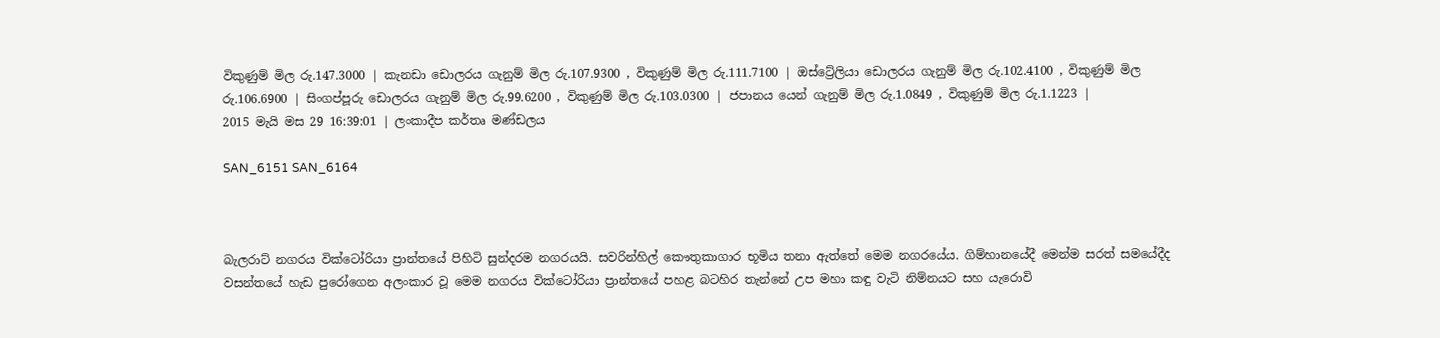විකුණුම් මිල රු.147.3000 | කැනඩා ඩොලරය ගැනුම් මිල රු.107.9300 , විකුණුම් මිල රු.111.7100 | ඔස්ට්‍රේලියා ඩොලරය ගැනුම් මිල රු.102.4100 , විකුණුම් මිල රු.106.6900 | සිංගප්පූරු ඩොලරය ගැනුම් මිල රු.99.6200 , විකුණුම් මිල රු.103.0300 | ජපානය යෙන් ගැනුම් මිල රු.1.0849 , විකුණුම් මිල රු.1.1223 |
2015 මැයි මස 29 16:39:01 | ලංකාදීප කර්තෘ මණ්ඩලය

SAN_6151 SAN_6164



බැලරාට් නගරය වික්ටෝරියා ප්‍රාන්තයේ පිහිටි සුන්දරම නගරයයි. සවරින්හිල් කෞතුකාගාර භූමිය තනා ඇත්තේ මෙම නගරයේය. ගිම්හානයේදී මෙන්ම සරත් සමයේදීද වසන්තයේ හැඩ පුරෝගෙන අලංකාර වූ මෙම නගරය වික්ටෝරියා ප්‍රාන්තයේ පහළ බටහිර තැන්නේ උප මහා කඳු වැටි නිම්නයට සහ යැරොවි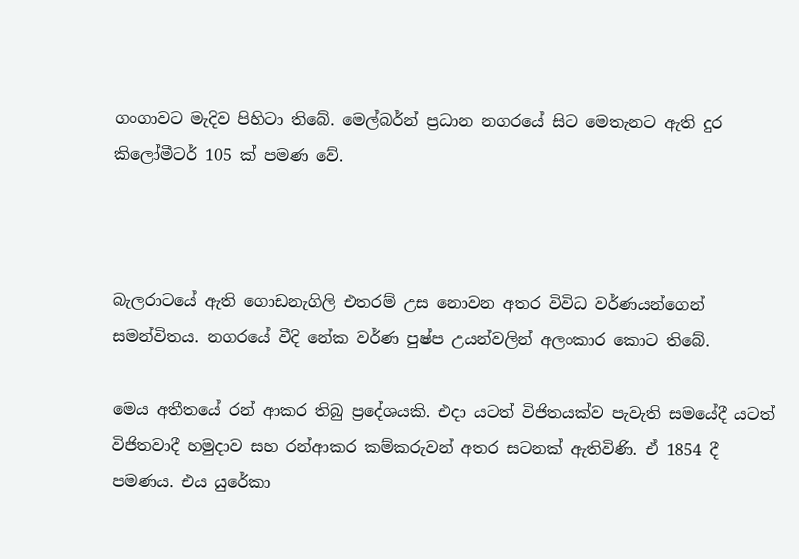ගංගාවට මැදිව පිහිටා තිබේ. මෙල්බර්න් ප්‍රධාන නගරයේ සිට මෙතැනට ඇති දුර කිලෝමීටර් 105 ක් පමණ වේ.



බැලරාටයේ ඇති ගොඩනැගිලි එතරම් උස නොවන අතර විවිධ වර්ණයන්ගෙන් සමන්විතය. නගරයේ වීදි නේක වර්ණ පුෂ්ප උයන්වලින් අලංකාර කොට තිබේ.

මෙය අතීතයේ රන් ආකර තිබු ප්‍රදේශයකි. එදා යටත් විජිතයක්ව පැවැති සමයේදී යටත් විජිතවාදී හමුදාව සහ රන්ආකර කම්කරුවන් අතර සටනක් ඇතිවිණි. ඒ 1854 දී පමණය. එය යුරේකා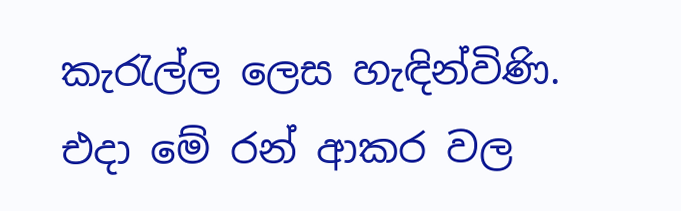කැරැල්ල ලෙස හැඳින්විණි. එදා මේ රන් ආකර වල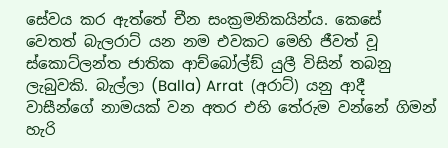සේවය කර ඇත්තේ චීන සංක්‍රමනිකයින්ය. කෙසේ වෙතත් බැලරාට් යන නම එවකට මෙහි ජීවත් වූ ස්කොට්ලන්ත ජාතික ආච්බෝල්ඞ් යුලී විසින් තබනු ලැබුවකි. බැල්ලා (Balla) Arrat  (අරාට්) යනු ආදී වාසීන්ගේ නාමයක් වන අතර එහි තේරුම වන්නේ ගිමන් හැරි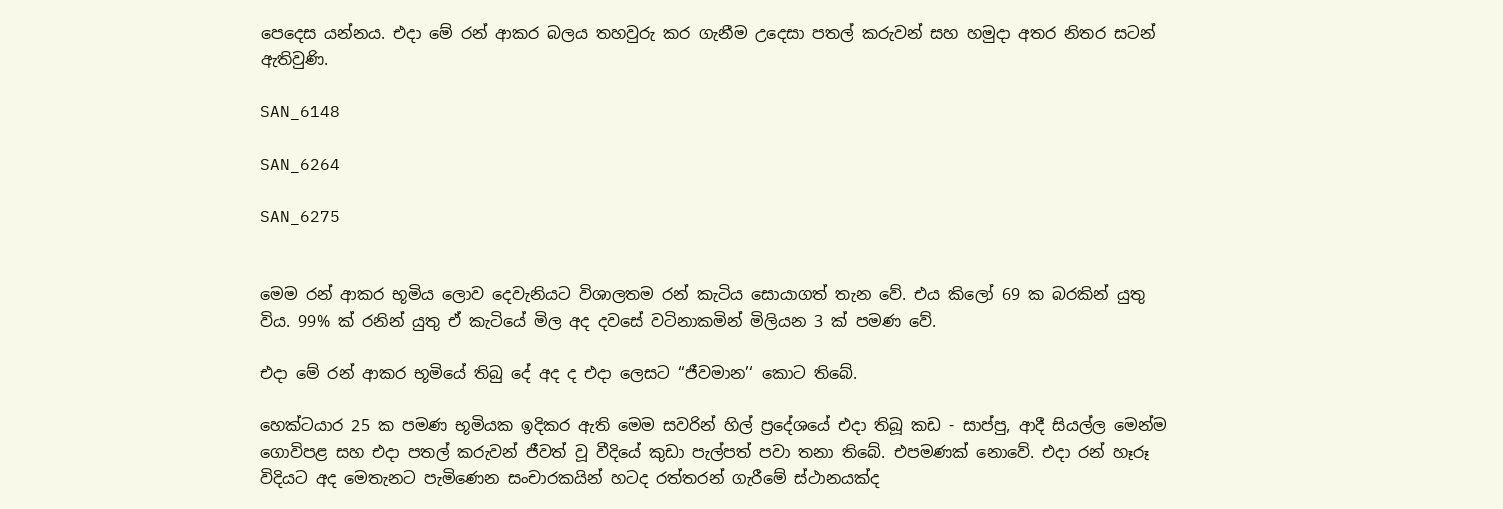පෙදෙස යන්නය. එදා මේ රන් ආකර බලය තහවුරු කර ගැනීම උදෙසා පතල් කරුවන් සහ හමුදා අතර නිතර සටන් ඇතිවුණි.

SAN_6148

SAN_6264

SAN_6275


මෙම රන් ආකර භූමිය ලොව දෙවැනියට විශාලතම රන් කැටිය සොයාගත් තැන වේ. එය කිලෝ 69 ක බරකින් යුතු විය. 99% ක් රනින් යුතු ඒ කැටියේ මිල අද දවසේ වටිනාකමින් මිලියන 3 ක් පමණ වේ.

එදා මේ රන් ආකර භූමියේ තිබු දේ අද ද එදා ලෙසට ‘‘ජීවමාන’‘ කොට තිබේ.

හෙක්ටයාර 25 ක පමණ භූමියක ඉදිකර ඇති මෙම සවරින් හිල් ප්‍රදේශයේ එදා තිබූ කඩ - සාප්පු, ආදී සියල්ල මෙන්ම ගොවිපළ සහ එදා පතල් කරුවන් ජීවත් වූ වීදියේ කුඩා පැල්පත් පවා තනා තිබේ. එපමණක් නොවේ. එදා රන් හෑරූ විදියට අද මෙතැනට පැමිණෙන සංචාරකයින් හටද රත්තරන් ගැරීමේ ස්ථානයක්ද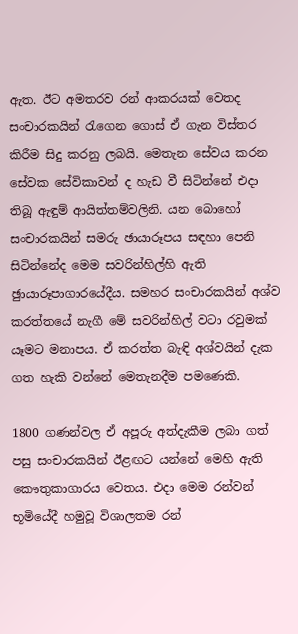ඇත. ඊට අමතරව රන් ආකරයක් වෙතද සංචාරකයින් රැගෙන ගොස් ඒ ගැන විස්තර කිරීම සිදු කරනු ලබයි. මෙතැන සේවය කරන සේවක සේවිකාවන් ද හැඩ වී සිටින්නේ එදා තිබූ ඇඳුම් ආයිත්තම්වලිනි. යන බොහෝ සංචාරකයින් සමරු ඡායාරූපය සඳහා පෙනි සිටින්නේද මෙම සවරින්හිල්හි ඇති ඡුායාරූපාගාරයේදීය. සමහර සංචාරකයින් අශ්ව කරත්තයේ නැගී මේ සවරින්හිල් වටා රවුමක් යෑමට මනාපය. ඒ කරත්ත බැඳි අශ්වයින් දැක ගත හැකි වන්නේ මෙතැනදීම පමණෙකි.

1800 ගණන්වල ඒ අපූරු අත්දැකීම ලබා ගත් පසු සංචාරකයින් ඊළඟට යන්නේ මෙහි ඇති කෞතුකාගාරය වෙතය. එදා මෙම රන්වන් භූමියේදී හමුවූ විශාලතම රන්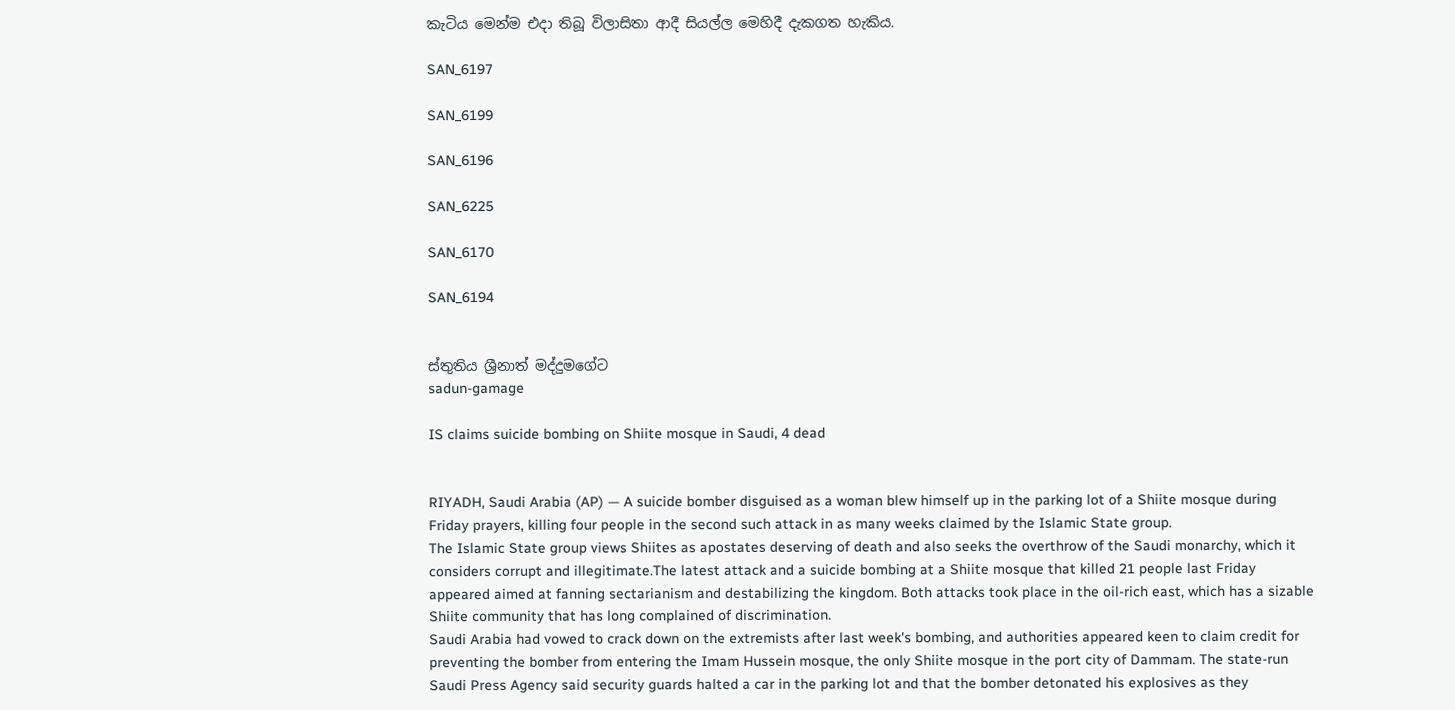කැටිය මෙන්ම එදා තිබූ විලාසිතා ආදී සියල්ල මෙහිදී දැකගත හැකිය.

SAN_6197

SAN_6199

SAN_6196

SAN_6225

SAN_6170

SAN_6194


ස්තුතිය ශ්‍රීනාත් මද්දුමගේට
sadun-gamage

IS claims suicide bombing on Shiite mosque in Saudi, 4 dead


RIYADH, Saudi Arabia (AP) — A suicide bomber disguised as a woman blew himself up in the parking lot of a Shiite mosque during Friday prayers, killing four people in the second such attack in as many weeks claimed by the Islamic State group.
The Islamic State group views Shiites as apostates deserving of death and also seeks the overthrow of the Saudi monarchy, which it considers corrupt and illegitimate.The latest attack and a suicide bombing at a Shiite mosque that killed 21 people last Friday appeared aimed at fanning sectarianism and destabilizing the kingdom. Both attacks took place in the oil-rich east, which has a sizable Shiite community that has long complained of discrimination.
Saudi Arabia had vowed to crack down on the extremists after last week's bombing, and authorities appeared keen to claim credit for preventing the bomber from entering the Imam Hussein mosque, the only Shiite mosque in the port city of Dammam. The state-run Saudi Press Agency said security guards halted a car in the parking lot and that the bomber detonated his explosives as they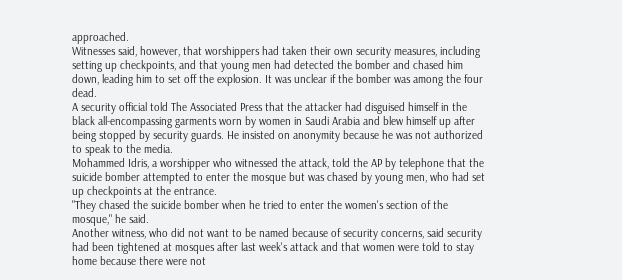approached.
Witnesses said, however, that worshippers had taken their own security measures, including setting up checkpoints, and that young men had detected the bomber and chased him down, leading him to set off the explosion. It was unclear if the bomber was among the four dead.
A security official told The Associated Press that the attacker had disguised himself in the black all-encompassing garments worn by women in Saudi Arabia and blew himself up after being stopped by security guards. He insisted on anonymity because he was not authorized to speak to the media.
Mohammed Idris, a worshipper who witnessed the attack, told the AP by telephone that the suicide bomber attempted to enter the mosque but was chased by young men, who had set up checkpoints at the entrance.
"They chased the suicide bomber when he tried to enter the women's section of the mosque," he said.
Another witness, who did not want to be named because of security concerns, said security had been tightened at mosques after last week's attack and that women were told to stay home because there were not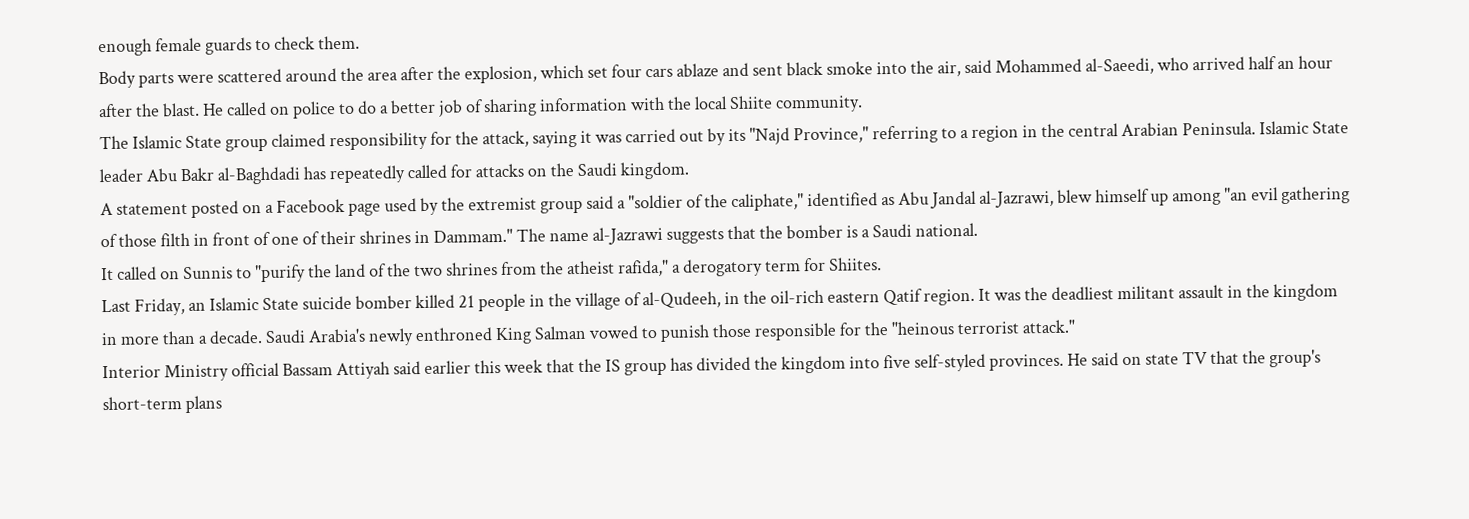enough female guards to check them.
Body parts were scattered around the area after the explosion, which set four cars ablaze and sent black smoke into the air, said Mohammed al-Saeedi, who arrived half an hour after the blast. He called on police to do a better job of sharing information with the local Shiite community.
The Islamic State group claimed responsibility for the attack, saying it was carried out by its "Najd Province," referring to a region in the central Arabian Peninsula. Islamic State leader Abu Bakr al-Baghdadi has repeatedly called for attacks on the Saudi kingdom.
A statement posted on a Facebook page used by the extremist group said a "soldier of the caliphate," identified as Abu Jandal al-Jazrawi, blew himself up among "an evil gathering of those filth in front of one of their shrines in Dammam." The name al-Jazrawi suggests that the bomber is a Saudi national.
It called on Sunnis to "purify the land of the two shrines from the atheist rafida," a derogatory term for Shiites.
Last Friday, an Islamic State suicide bomber killed 21 people in the village of al-Qudeeh, in the oil-rich eastern Qatif region. It was the deadliest militant assault in the kingdom in more than a decade. Saudi Arabia's newly enthroned King Salman vowed to punish those responsible for the "heinous terrorist attack."
Interior Ministry official Bassam Attiyah said earlier this week that the IS group has divided the kingdom into five self-styled provinces. He said on state TV that the group's short-term plans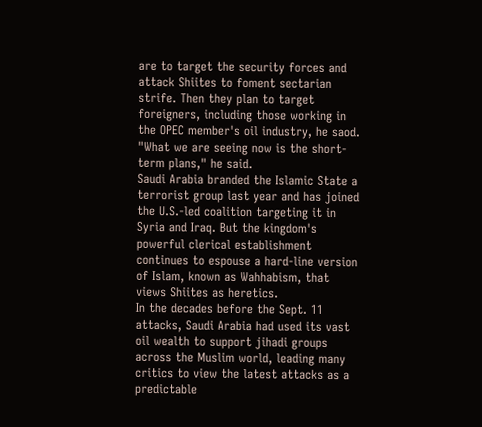are to target the security forces and attack Shiites to foment sectarian strife. Then they plan to target foreigners, including those working in the OPEC member's oil industry, he saod.
"What we are seeing now is the short-term plans," he said.
Saudi Arabia branded the Islamic State a terrorist group last year and has joined the U.S.-led coalition targeting it in Syria and Iraq. But the kingdom's powerful clerical establishment continues to espouse a hard-line version of Islam, known as Wahhabism, that views Shiites as heretics.
In the decades before the Sept. 11 attacks, Saudi Arabia had used its vast oil wealth to support jihadi groups across the Muslim world, leading many critics to view the latest attacks as a predictable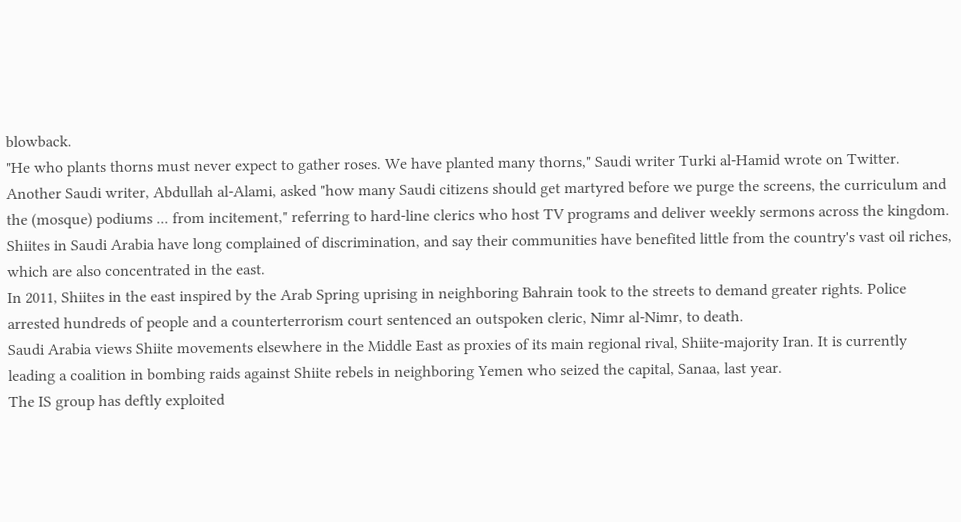blowback.
"He who plants thorns must never expect to gather roses. We have planted many thorns," Saudi writer Turki al-Hamid wrote on Twitter.
Another Saudi writer, Abdullah al-Alami, asked "how many Saudi citizens should get martyred before we purge the screens, the curriculum and the (mosque) podiums ... from incitement," referring to hard-line clerics who host TV programs and deliver weekly sermons across the kingdom.
Shiites in Saudi Arabia have long complained of discrimination, and say their communities have benefited little from the country's vast oil riches, which are also concentrated in the east.
In 2011, Shiites in the east inspired by the Arab Spring uprising in neighboring Bahrain took to the streets to demand greater rights. Police arrested hundreds of people and a counterterrorism court sentenced an outspoken cleric, Nimr al-Nimr, to death.
Saudi Arabia views Shiite movements elsewhere in the Middle East as proxies of its main regional rival, Shiite-majority Iran. It is currently leading a coalition in bombing raids against Shiite rebels in neighboring Yemen who seized the capital, Sanaa, last year.
The IS group has deftly exploited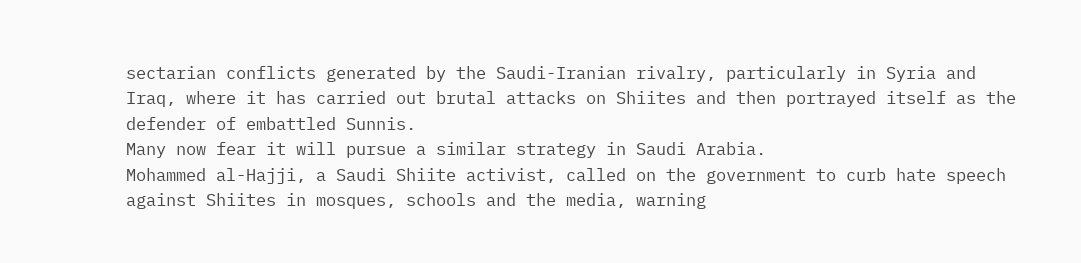sectarian conflicts generated by the Saudi-Iranian rivalry, particularly in Syria and Iraq, where it has carried out brutal attacks on Shiites and then portrayed itself as the defender of embattled Sunnis.
Many now fear it will pursue a similar strategy in Saudi Arabia.
Mohammed al-Hajji, a Saudi Shiite activist, called on the government to curb hate speech against Shiites in mosques, schools and the media, warning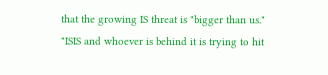that the growing IS threat is "bigger than us."
"ISIS and whoever is behind it is trying to hit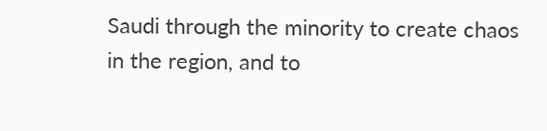Saudi through the minority to create chaos in the region, and to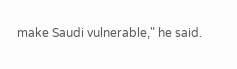make Saudi vulnerable," he said.